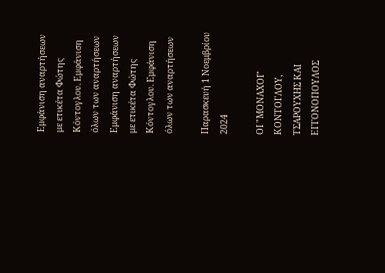Εμφάνιση αναρτήσεων με ετικέτα Φώτης Κόντογλου. Εμφάνιση όλων των αναρτήσεων
Εμφάνιση αναρτήσεων με ετικέτα Φώτης Κόντογλου. Εμφάνιση όλων των αναρτήσεων

Παρασκευή 1 Νοεμβρίου 2024

ΟΙ "ΜΟΝΑΧΟΙ" ΚΟΝΤΟΓΛΟΥ, ΤΣΑΡΟΥΧΗΣ ΚΑΙ ΕΓΓΟΝΟΠΟΥΛΟΣ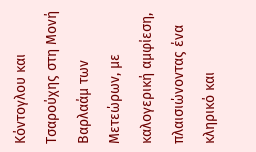Κόντογλου και Τσαρούχης στη Μονή Βαρλαάμ των Μετεώρων, με καλογερική αμφίεση, πλαισιώνοντας ένα κληρικό και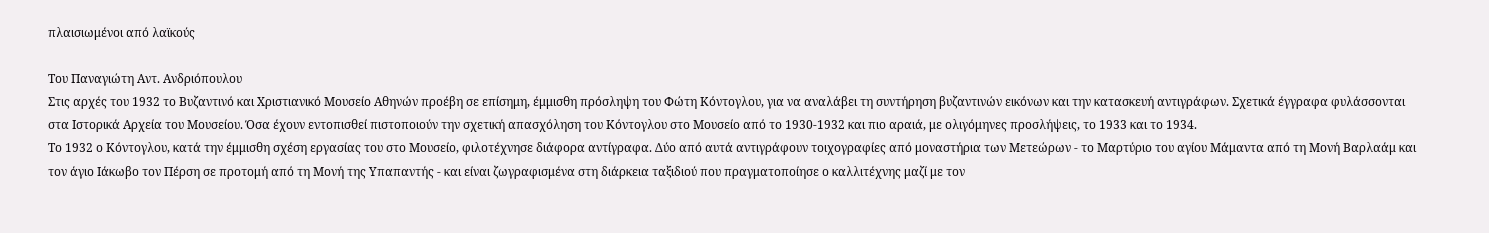πλαισιωμένοι από λαϊκούς

Του Παναγιώτη Αντ. Ανδριόπουλου
Στις αρχές του 1932 το Βυζαντινό και Χριστιανικό Μουσείο Αθηνών προέβη σε επίσημη, έμμισθη πρόσληψη του Φώτη Κόντογλου, για να αναλάβει τη συντήρηση βυζαντινών εικόνων και την κατασκευή αντιγράφων. Σχετικά έγγραφα φυλάσσονται στα Ιστορικά Αρχεία του Μουσείου. Όσα έχουν εντοπισθεί πιστοποιούν την σχετική απασχόληση του Κόντογλου στο Μουσείο από το 1930-1932 και πιο αραιά, με ολιγόμηνες προσλήψεις, το 1933 και το 1934.
Το 1932 ο Κόντογλου, κατά την έμμισθη σχέση εργασίας του στο Μουσείο, φιλοτέχνησε διάφορα αντίγραφα. Δύο από αυτά αντιγράφουν τοιχογραφίες από μοναστήρια των Μετεώρων - το Μαρτύριο του αγίου Μάμαντα από τη Μονή Βαρλαάμ και τον άγιο Ιάκωβο τον Πέρση σε προτομή από τη Μονή της Υπαπαντής - και είναι ζωγραφισμένα στη διάρκεια ταξιδιού που πραγματοποίησε ο καλλιτέχνης μαζί με τον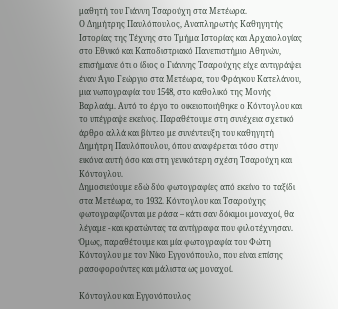μαθητή του Γιάννη Τσαρούχη στα Μετέωρα.
Ο Δημήτρης Παυλόπουλος, Αναπληρωτής Καθηγητής Ιστορίας της Τέχνης στο Τμήμα Ιστορίας και Αρχαιολογίας στο Εθνικό και Καποδιστριακό Πανεπιστήμιο Αθηνών, επισήμανε ότι ο ίδιος ο Γιάννης Τσαρούχης είχε αντιγράψει έναν Άγιο Γεώργιο στα Μετέωρα, του Φράγκου Κατελάνου, μια νωπογραφία του 1548, στο καθολικό της Μονής Βαρλαάμ. Αυτό το έργο το οικειοποιήθηκε ο Κόντογλου και το υπέγραψε εκείνος. Παραθέτουμε στη συνέχεια σχετικό άρθρο αλλά και βίντεο με συνέντευξη του καθηγητή Δημήτρη Παυλόπουλου, όπου αναφέρεται τόσο στην εικόνα αυτή όσο και στη γενικότερη σχέση Τσαρούχη και Κόντογλου.
Δημοσιεύουμε εδώ δύο φωτογραφίες από εκείνο το ταξίδι στα Μετέωρα, το 1932. Κόντογλου και Τσαρούχης φωτογραφίζονται με ράσα – κάτι σαν δόκιμοι μοναχοί, θα λέγαμε - και κρατώντας τα αντίγραφα που φιλοτέχνησαν.
Όμως, παραθέτουμε και μία φωτογραφία του Φώτη Κόντογλου με τον Νίκο Εγγονόπουλο, που είναι επίσης ρασοφορούντες και μάλιστα ως μοναχοί.

Κόντογλου και Εγγονόπουλος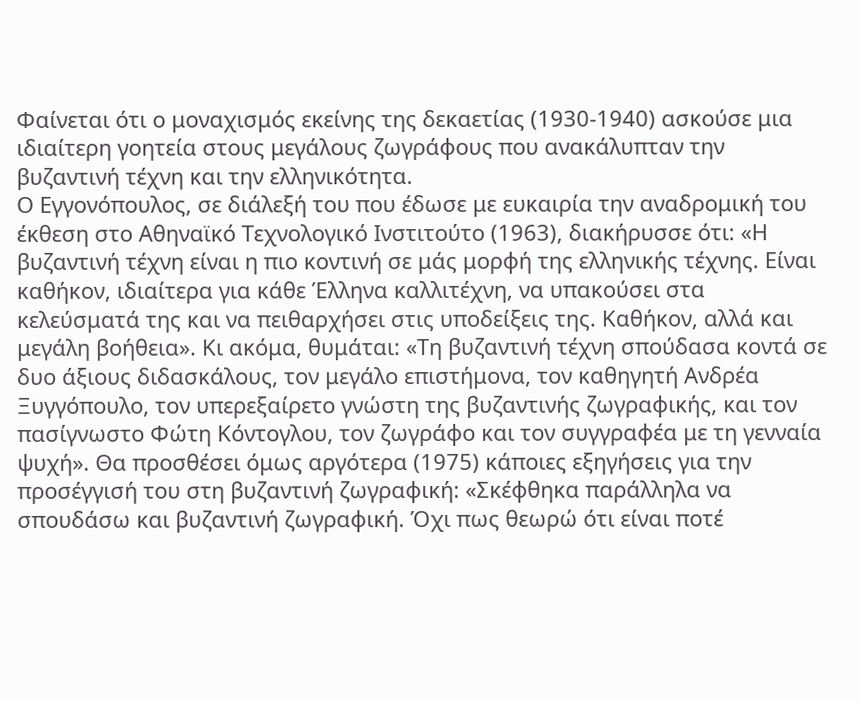Φαίνεται ότι ο μοναχισμός εκείνης της δεκαετίας (1930-1940) ασκούσε μια ιδιαίτερη γοητεία στους μεγάλους ζωγράφους που ανακάλυπταν την βυζαντινή τέχνη και την ελληνικότητα.
Ο Εγγονόπουλος, σε διάλεξή του που έδωσε με ευκαιρία την αναδρομική του έκθεση στο Αθηναϊκό Τεχνολογικό Ινστιτούτο (1963), διακήρυσσε ότι: «Η βυζαντινή τέχνη είναι η πιο κοντινή σε μάς μορφή της ελληνικής τέχνης. Είναι καθήκον, ιδιαίτερα για κάθε Έλληνα καλλιτέχνη, να υπακούσει στα κελεύσματά της και να πειθαρχήσει στις υποδείξεις της. Καθήκον, αλλά και μεγάλη βοήθεια». Κι ακόμα, θυμάται: «Τη βυζαντινή τέχνη σπούδασα κοντά σε δυο άξιους διδασκάλους, τον μεγάλο επιστήμονα, τον καθηγητή Ανδρέα Ξυγγόπουλο, τον υπερεξαίρετο γνώστη της βυζαντινής ζωγραφικής, και τον πασίγνωστο Φώτη Κόντογλου, τον ζωγράφο και τον συγγραφέα με τη γενναία ψυχή». Θα προσθέσει όμως αργότερα (1975) κάποιες εξηγήσεις για την προσέγγισή του στη βυζαντινή ζωγραφική: «Σκέφθηκα παράλληλα να σπουδάσω και βυζαντινή ζωγραφική. Όχι πως θεωρώ ότι είναι ποτέ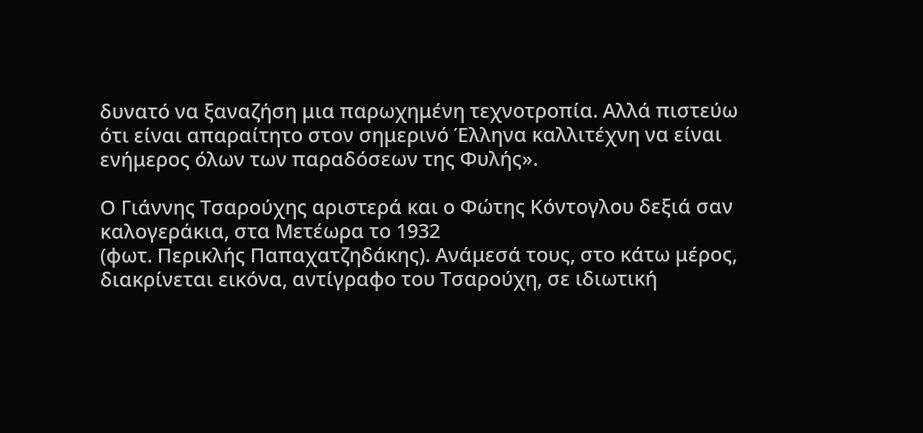δυνατό να ξαναζήση μια παρωχημένη τεχνοτροπία. Αλλά πιστεύω ότι είναι απαραίτητο στον σημερινό Έλληνα καλλιτέχνη να είναι ενήμερος όλων των παραδόσεων της Φυλής».

Ο Γιάννης Τσαρούχης αριστερά και ο Φώτης Κόντογλου δεξιά σαν καλογεράκια, στα Μετέωρα το 1932
(φωτ. Περικλής Παπαχατζηδάκης). Ανάμεσά τους, στο κάτω μέρος, διακρίνεται εικόνα, αντίγραφο του Τσαρούχη, σε ιδιωτική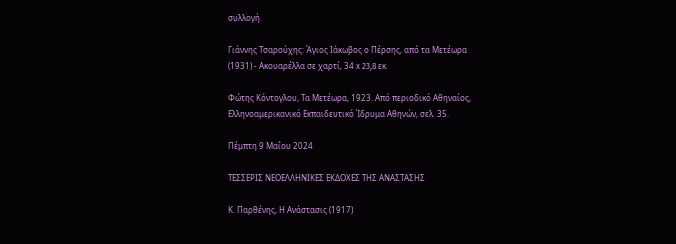συλλογή.

Γιάννης Τσαρούχης: Άγιος Ιάκωβος ο Πέρσης, από τα Μετέωρα
(1931) - Ακουαρέλλα σε χαρτί, 34 x 23,8 εκ.

Φώτης Κόντογλου, Τα Μετέωρα, 1923. Από περιοδικό Αθηναίος,
Ελληνοαμερικανικό Εκπαιδευτικό Ίδρυμα Αθηνών, σελ. 35.

Πέμπτη 9 Μαΐου 2024

ΤΕΣΣΕΡΙΣ ΝΕΟΕΛΛΗΝΙΚΕΣ ΕΚΔΟΧΕΣ ΤΗΣ ΑΝΑΣΤΑΣΗΣ

Κ. Παρθένης, Η Ανάστασις (1917)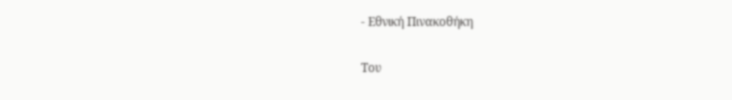- Εθνική Πινακοθήκη

Του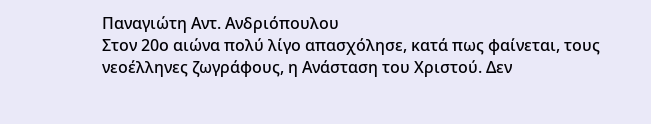Παναγιώτη Αντ. Ανδριόπουλου
Στον 20ο αιώνα πολύ λίγο απασχόλησε, κατά πως φαίνεται, τους νεοέλληνες ζωγράφους, η Ανάσταση του Χριστού. Δεν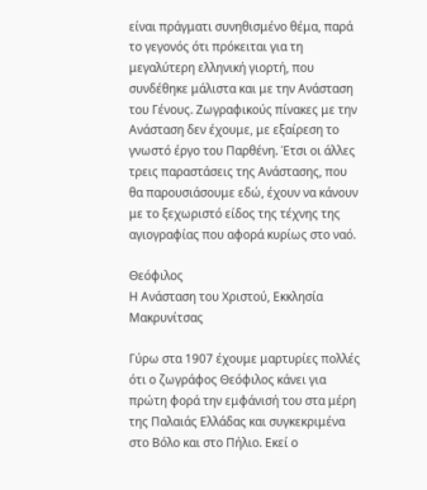είναι πράγματι συνηθισμένο θέμα, παρά το γεγονός ότι πρόκειται για τη μεγαλύτερη ελληνική γιορτή, που συνδέθηκε μάλιστα και με την Ανάσταση του Γένους. Ζωγραφικούς πίνακες με την Ανάσταση δεν έχουμε, με εξαίρεση το γνωστό έργο του Παρθένη. Έτσι οι άλλες τρεις παραστάσεις της Ανάστασης, που θα παρουσιάσουμε εδώ, έχουν να κάνουν με το ξεχωριστό είδος της τέχνης της αγιογραφίας που αφορά κυρίως στο ναό.

Θεόφιλος
Η Ανάσταση του Χριστού, Εκκλησία Μακρυνίτσας

Γύρω στα 1907 έχουμε μαρτυρίες πολλές ότι ο ζωγράφος Θεόφιλος κάνει για πρώτη φορά την εμφάνισή του στα μέρη της Παλαιάς Ελλάδας και συγκεκριμένα στο Βόλο και στο Πήλιο. Εκεί ο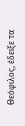Θεόφιλος, έδειξε τα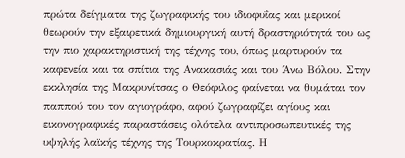πρώτα δείγματα της ζωγραφικής του ιδιοφυΐας και μερικοί θεωρούν την εξαιρετικά δημιουργική αυτή δραστηριότητά του ως την πιο χαρακτηριστική της τέχνης του, όπως μαρτυρούν τα καφενεία και τα σπίτια της Ανακασιάς και του Άνω Βόλου. Στην εκκλησία της Μακρυνίτσας ο Θεόφιλος φαίνεται να θυμάται τον παππού του τον αγιογράφο, αφού ζωγραφίζει αγίους και εικονογραφικές παραστάσεις ολότελα αντιπροσωπευτικές της υψηλής λαϊκής τέχνης της Τουρκοκρατίας. Η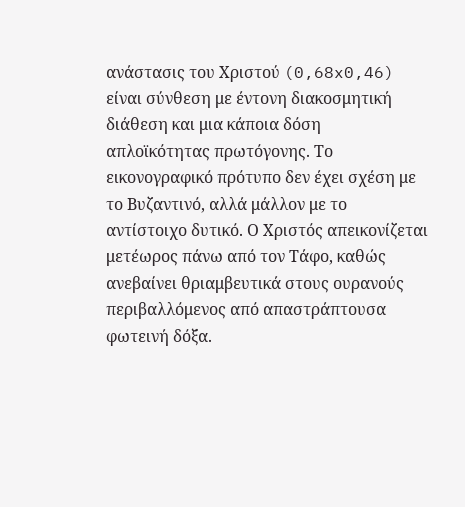ανάστασις του Χριστού (0,68x0,46) είναι σύνθεση με έντονη διακοσμητική διάθεση και μια κάποια δόση απλοϊκότητας πρωτόγονης. Το εικονογραφικό πρότυπο δεν έχει σχέση με το Βυζαντινό, αλλά μάλλον με το αντίστοιχο δυτικό. Ο Χριστός απεικονίζεται μετέωρος πάνω από τον Τάφο, καθώς ανεβαίνει θριαμβευτικά στους ουρανούς περιβαλλόμενος από απαστράπτουσα φωτεινή δόξα.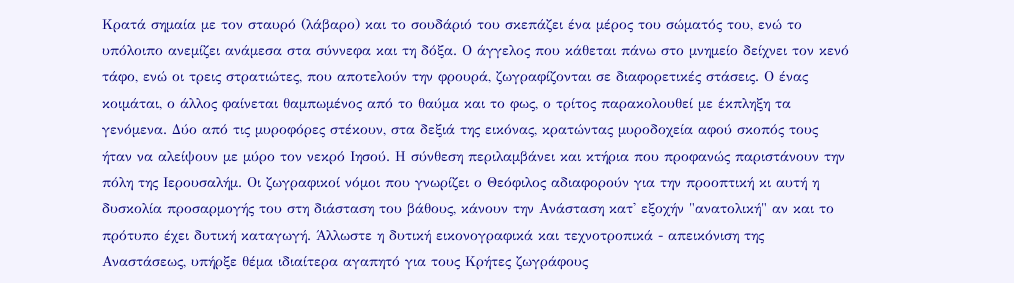Κρατά σημαία με τον σταυρό (λάβαρο) και το σουδάριό του σκεπάζει ένα μέρος του σώματός του, ενώ το υπόλοιπο ανεμίζει ανάμεσα στα σύννεφα και τη δόξα. Ο άγγελος που κάθεται πάνω στο μνημείο δείχνει τον κενό τάφο, ενώ οι τρεις στρατιώτες, που αποτελούν την φρουρά, ζωγραφίζονται σε διαφορετικές στάσεις. Ο ένας κοιμάται, ο άλλος φαίνεται θαμπωμένος από το θαύμα και το φως, ο τρίτος παρακολουθεί με έκπληξη τα γενόμενα. Δύο από τις μυροφόρες στέκουν, στα δεξιά της εικόνας, κρατώντας μυροδοχεία αφού σκοπός τους ήταν να αλείψουν με μύρο τον νεκρό Ιησού. Η σύνθεση περιλαμβάνει και κτήρια που προφανώς παριστάνουν την πόλη της Ιερουσαλήμ. Οι ζωγραφικοί νόμοι που γνωρίζει ο Θεόφιλος αδιαφορούν για την προοπτική κι αυτή η δυσκολία προσαρμογής του στη διάσταση του βάθους, κάνουν την Ανάσταση κατ' εξοχήν "ανατολική" αν και το πρότυπο έχει δυτική καταγωγή. Άλλωστε η δυτική εικονογραφικά και τεχνοτροπικά - απεικόνιση της Αναστάσεως, υπήρξε θέμα ιδιαίτερα αγαπητό για τους Κρήτες ζωγράφους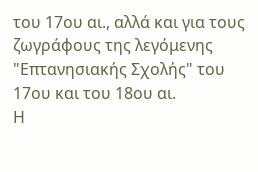του 17ου αι., αλλά και για τους ζωγράφους της λεγόμενης "Επτανησιακής Σχολής" του 17ου και του 18ου αι.
Η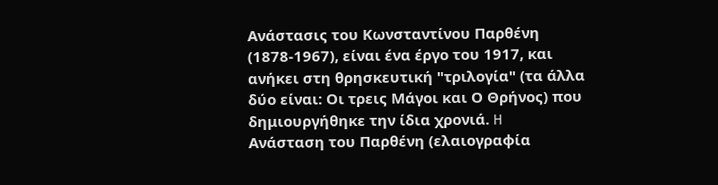Ανάστασις του Κωνσταντίνου Παρθένη (1878-1967), είναι ένα έργο του 1917, και ανήκει στη θρησκευτική "τριλογία" (τα άλλα δύο είναι: Οι τρεις Μάγοι και Ο Θρήνος) που δημιουργήθηκε την ίδια χρονιά. H Ανάσταση του Παρθένη (ελαιογραφία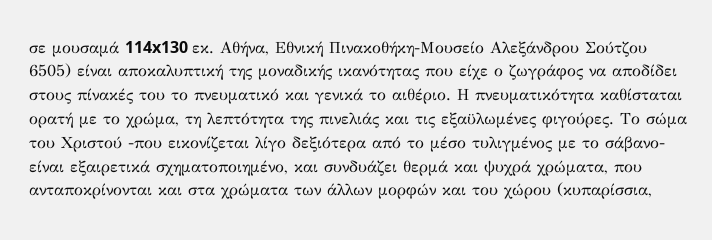σε μουσαμά 114x130 εκ. Αθήνα, Εθνική Πινακοθήκη-Μουσείο Αλεξάνδρου Σούτζου 6505) είναι αποκαλυπτική της μοναδικής ικανότητας που είχε ο ζωγράφος να αποδίδει στους πίνακές του το πνευματικό και γενικά το αιθέριο. Η πνευματικότητα καθίσταται ορατή με το χρώμα, τη λεπτότητα της πινελιάς και τις εξαϋλωμένες φιγούρες. Το σώμα του Χριστού -που εικονίζεται λίγο δεξιότερα από το μέσο τυλιγμένος με το σάβανο- είναι εξαιρετικά σχηματοποιημένο, και συνδυάζει θερμά και ψυχρά χρώματα, που ανταποκρίνονται και στα χρώματα των άλλων μορφών και του χώρου (κυπαρίσσια,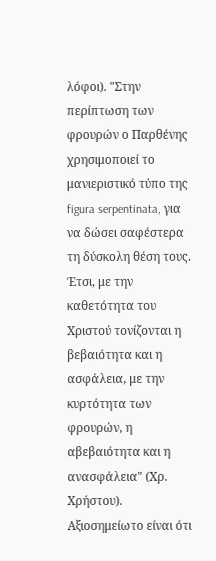λόφοι). "Στην περίπτωση των φρουρών ο Παρθένης χρησιμοποιεί το μανιεριστικό τύπο της figura serpentinata, για να δώσει σαφέστερα τη δύσκολη θέση τους. Έτσι, με την καθετότητα του Χριστού τονίζονται η βεβαιότητα και η ασφάλεια, με την κυρτότητα των φρουρών, η αβεβαιότητα και η ανασφάλεια" (Χρ. Χρήστου). Αξιοσημείωτο είναι ότι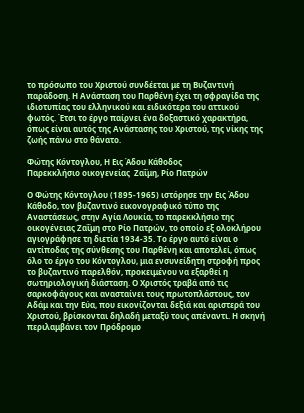το πρόσωπο του Χριστού συνδέεται με τη Βυζαντινή παράδοση. Η Ανάσταση του Παρθένη έχει τη σφραγίδα της ιδιοτυπίας του ελληνικού και ειδικότερα του αττικού φωτός. Έτσι το έργο παίρνει ένα δοξαστικό χαρακτήρα, όπως είναι αυτός της Ανάστασης του Χριστού, της νίκης της ζωής πάνω στο θάνατο.

Φώτης Κόντογλου, Η Εις Άδου Κάθοδος
Παρεκκλήσιο οικογενείας  Ζαΐμη, Ρίο Πατρών

Ο Φώτης Κόντογλου (1895-1965) ιστόρησε την Εις Άδου Κάθοδο, τον βυζαντινό εικονογραφικό τύπο της Αναστάσεως, στην Αγία Λουκία, το παρεκκλήσιο της οικογένειας Ζαΐμη στο Ρίο Πατρών, το οποίο εξ ολοκλήρου αγιογράφησε τη διετία 1934-35. Το έργο αυτό είναι ο αντίποδας της σύνθεσης του Παρθένη και αποτελεί, όπως όλο το έργο του Κόντογλου, μια ενσυνείδητη στροφή προς το βυζαντινό παρελθόν, προκειμένου να εξαρθεί η σωτηριολογική διάσταση. Ο Χριστός τραβά από τις σαρκοφάγους και ανασταίνει τους πρωτοπλάστους, τον Αδάμ και την Εύα, που εικονίζονται δεξιά και αριστερά του Χριστού, βρίσκονται δηλαδή μεταξύ τους απέναντι. Η σκηνή περιλαμβάνει τον Πρόδρομο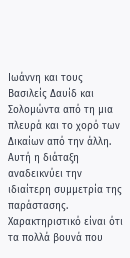Ιωάννη και τους Βασιλείς Δαυίδ και Σολομώντα από τη μια πλευρά και το χορό των Δικαίων από την άλλη. Αυτή η διάταξη αναδεικνύει την ιδιαίτερη συμμετρία της παράστασης. Χαρακτηριστικό είναι ότι τα πολλά βουνά που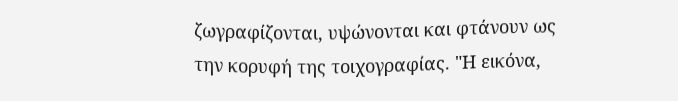ζωγραφίζονται, υψώνονται και φτάνουν ως την κορυφή της τοιχογραφίας. "Η εικόνα,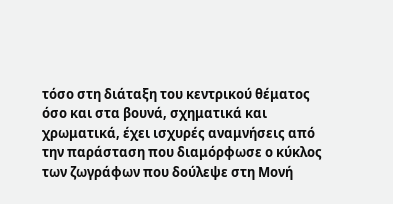τόσο στη διάταξη του κεντρικού θέματος όσο και στα βουνά, σχηματικά και χρωματικά, έχει ισχυρές αναμνήσεις από την παράσταση που διαμόρφωσε ο κύκλος των ζωγράφων που δούλεψε στη Μονή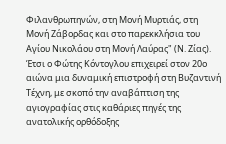Φιλανθρωπηνών, στη Μονή Μυρτιάς, στη Μονή Ζάβορδας και στο παρεκκλήσια του Αγίου Νικολάου στη Μονή Λαύρας" (Ν. Ζίας). Έτσι ο Φώτης Κόντογλου επιχειρεί στον 20ο αιώνα μια δυναμική επιστροφή στη Βυζαντινή Τέχνη, με σκοπό την αναβάπτιση της αγιογραφίας στις καθάριες πηγές της ανατολικής ορθόδοξης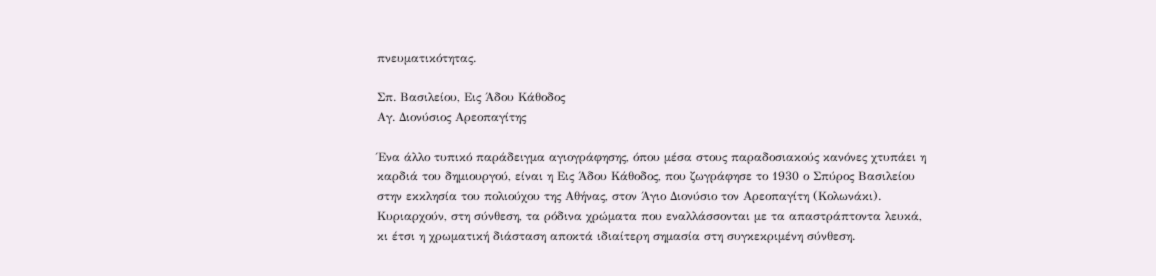πνευματικότητας.

Σπ. Βασιλείου, Εις Άδου Κάθοδος
Αγ. Διονύσιος Αρεοπαγίτης

Ένα άλλο τυπικό παράδειγμα αγιογράφησης, όπου μέσα στους παραδοσιακούς κανόνες χτυπάει η καρδιά του δημιουργού, είναι η Εις Άδου Κάθοδος, που ζωγράφησε το 1930 ο Σπύρος Βασιλείου στην εκκλησία του πολιούχου της Αθήνας, στον Άγιο Διονύσιο τον Αρεοπαγίτη (Κολωνάκι). Κυριαρχούν, στη σύνθεση, τα ρόδινα χρώματα που εναλλάσσονται με τα απαστράπτοντα λευκά, κι έτσι η χρωματική διάσταση αποκτά ιδιαίτερη σημασία στη συγκεκριμένη σύνθεση.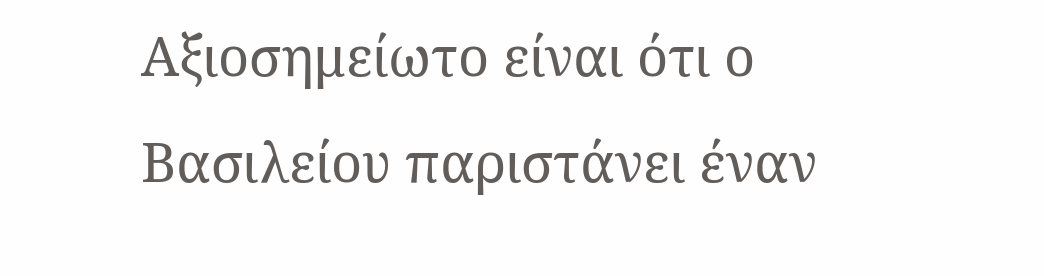Αξιοσημείωτο είναι ότι ο Βασιλείου παριστάνει έναν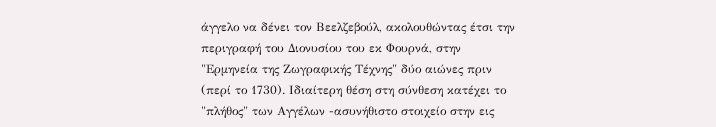άγγελο να δένει τον Βεελζεβούλ, ακολουθώντας έτσι την περιγραφή του Διονυσίου του εκ Φουρνά, στην "Ερμηνεία της Ζωγραφικής Τέχνης" δύο αιώνες πριν (περί το 1730). Ιδιαίτερη θέση στη σύνθεση κατέχει το "πλήθος" των Αγγέλων -ασυνήθιστο στοιχείο στην εις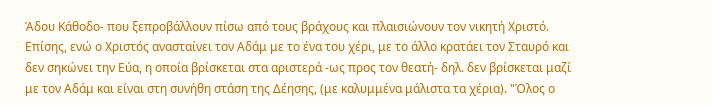Άδου Κάθοδο- που ξεπροβάλλουν πίσω από τους βράχους και πλαισιώνουν τον νικητή Χριστό. Επίσης, ενώ ο Χριστός ανασταίνει τον Αδάμ με το ένα του χέρι, με το άλλο κρατάει τον Σταυρό και δεν σηκώνει την Εύα, η οποία βρίσκεται στα αριστερά -ως προς τον θεατή- δηλ. δεν βρίσκεται μαζί με τον Αδάμ και είναι στη συνήθη στάση της Δέησης, (με καλυμμένα μάλιστα τα χέρια). "Όλος ο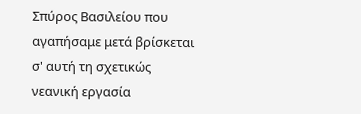Σπύρος Βασιλείου που αγαπήσαμε μετά βρίσκεται σ' αυτή τη σχετικώς νεανική εργασία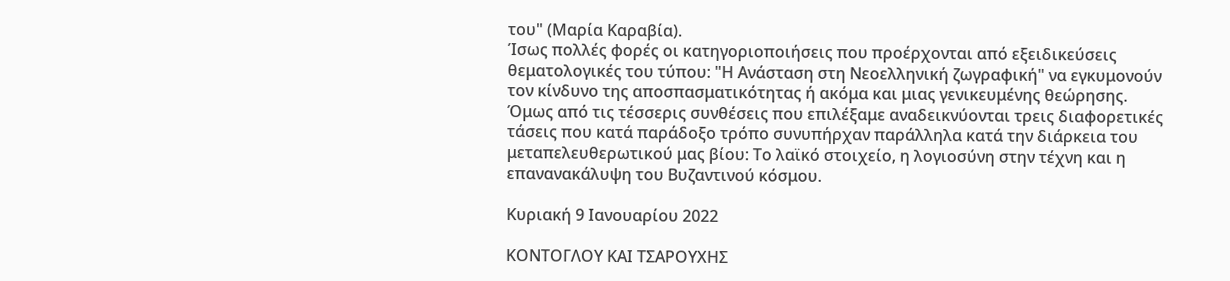του" (Μαρία Καραβία).
Ίσως πολλές φορές οι κατηγοριοποιήσεις που προέρχονται από εξειδικεύσεις θεματολογικές του τύπου: "Η Ανάσταση στη Νεοελληνική ζωγραφική" να εγκυμονούν τον κίνδυνο της αποσπασματικότητας ή ακόμα και μιας γενικευμένης θεώρησης. Όμως από τις τέσσερις συνθέσεις που επιλέξαμε αναδεικνύονται τρεις διαφορετικές τάσεις που κατά παράδοξο τρόπο συνυπήρχαν παράλληλα κατά την διάρκεια του μεταπελευθερωτικού μας βίου: Το λαϊκό στοιχείο, η λογιοσύνη στην τέχνη και η επανανακάλυψη του Βυζαντινού κόσμου.

Κυριακή 9 Ιανουαρίου 2022

ΚΟΝΤΟΓΛΟΥ ΚΑΙ ΤΣΑΡΟΥΧΗΣ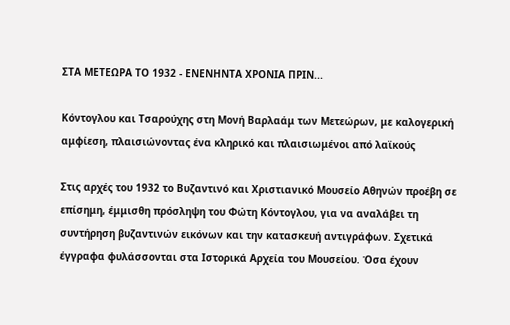ΣΤΑ ΜΕΤΕΩΡΑ ΤΟ 1932 - ΕΝΕΝΗΝΤΑ ΧΡΟΝΙΑ ΠΡΙΝ...

Κόντογλου και Τσαρούχης στη Μονή Βαρλαάμ των Μετεώρων, με καλογερική αμφίεση, πλαισιώνοντας ένα κληρικό και πλαισιωμένοι από λαϊκούς

Στις αρχές του 1932 το Βυζαντινό και Χριστιανικό Μουσείο Αθηνών προέβη σε επίσημη, έμμισθη πρόσληψη του Φώτη Κόντογλου, για να αναλάβει τη συντήρηση βυζαντινών εικόνων και την κατασκευή αντιγράφων. Σχετικά έγγραφα φυλάσσονται στα Ιστορικά Αρχεία του Μουσείου. Όσα έχουν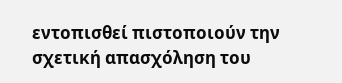εντοπισθεί πιστοποιούν την σχετική απασχόληση του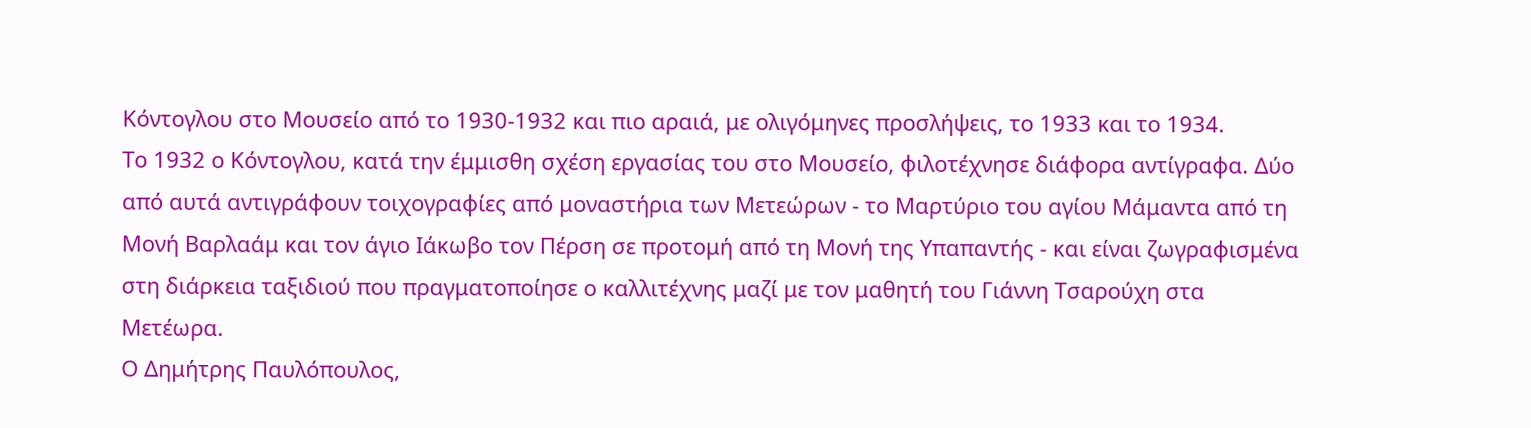Κόντογλου στο Μουσείο από το 1930-1932 και πιο αραιά, με ολιγόμηνες προσλήψεις, το 1933 και το 1934.
Το 1932 ο Κόντογλου, κατά την έμμισθη σχέση εργασίας του στο Μουσείο, φιλοτέχνησε διάφορα αντίγραφα. Δύο από αυτά αντιγράφουν τοιχογραφίες από μοναστήρια των Μετεώρων - το Μαρτύριο του αγίου Μάμαντα από τη Μονή Βαρλαάμ και τον άγιο Ιάκωβο τον Πέρση σε προτομή από τη Μονή της Υπαπαντής - και είναι ζωγραφισμένα στη διάρκεια ταξιδιού που πραγματοποίησε ο καλλιτέχνης μαζί με τον μαθητή του Γιάννη Τσαρούχη στα Μετέωρα.
Ο Δημήτρης Παυλόπουλος,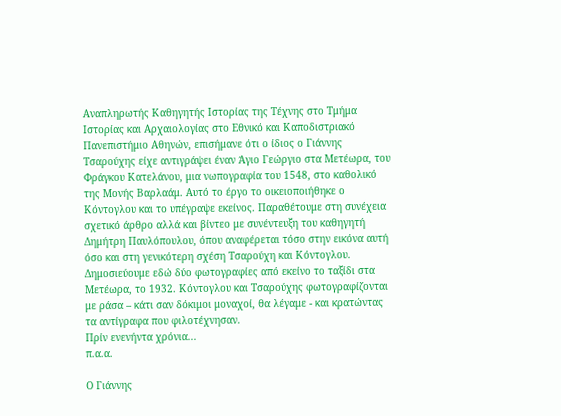Αναπληρωτής Καθηγητής Ιστορίας της Τέχνης στο Τμήμα Ιστορίας και Αρχαιολογίας στο Εθνικό και Καποδιστριακό Πανεπιστήμιο Αθηνών, επισήμανε ότι ο ίδιος ο Γιάννης Τσαρούχης είχε αντιγράψει έναν Άγιο Γεώργιο στα Μετέωρα, του Φράγκου Κατελάνου, μια νωπογραφία του 1548, στο καθολικό της Μονής Βαρλαάμ. Αυτό το έργο το οικειοποιήθηκε ο Κόντογλου και το υπέγραψε εκείνος. Παραθέτουμε στη συνέχεια σχετικό άρθρο αλλά και βίντεο με συνέντευξη του καθηγητή Δημήτρη Παυλόπουλου, όπου αναφέρεται τόσο στην εικόνα αυτή όσο και στη γενικότερη σχέση Τσαρούχη και Κόντογλου.
Δημοσιεύουμε εδώ δύο φωτογραφίες από εκείνο το ταξίδι στα Μετέωρα, το 1932. Κόντογλου και Τσαρούχης φωτογραφίζονται με ράσα – κάτι σαν δόκιμοι μοναχοί, θα λέγαμε - και κρατώντας τα αντίγραφα που φιλοτέχνησαν.
Πρίν ενενήντα χρόνια...
π.α.α.

Ο Γιάννης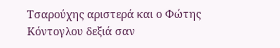Τσαρούχης αριστερά και ο Φώτης Κόντογλου δεξιά σαν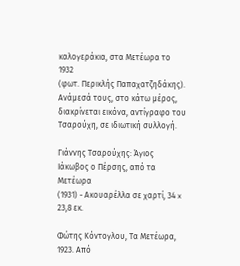καλογεράκια, στα Μετέωρα το 1932
(φωτ. Περικλής Παπαχατζηδάκης). Ανάμεσά τους, στο κάτω μέρος, διακρίνεται εικόνα, αντίγραφο του Τσαρούχη, σε ιδιωτική συλλογή.

Γιάννης Τσαρούχης: Άγιος Ιάκωβος ο Πέρσης, από τα Μετέωρα
(1931) - Ακουαρέλλα σε χαρτί, 34 x 23,8 εκ.

Φώτης Κόντογλου, Τα Μετέωρα, 1923. Από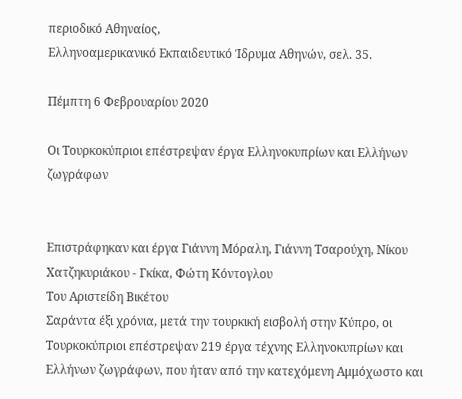περιοδικό Αθηναίος,
Ελληνοαμερικανικό Εκπαιδευτικό Ίδρυμα Αθηνών, σελ. 35.

Πέμπτη 6 Φεβρουαρίου 2020

Οι Τουρκοκύπριοι επέστρεψαν έργα Ελληνοκυπρίων και Ελλήνων ζωγράφων


Επιστράφηκαν και έργα Γιάννη Μόραλη, Γιάννη Τσαρούχη, Νίκου Χατζηκυριάκου - Γκίκα, Φώτη Κόντογλου
Του Αριστείδη Βικέτου
Σαράντα έξι χρόνια, μετά την τουρκική εισβολή στην Κύπρο, οι Τουρκοκύπριοι επέστρεψαν 219 έργα τέχνης Ελληνοκυπρίων και Ελλήνων ζωγράφων, που ήταν από την κατεχόμενη Αμμόχωστο και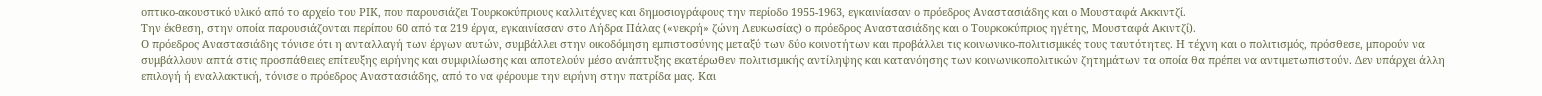οπτικο-ακουστικό υλικό από το αρχείο του ΡΙΚ, που παρουσιάζει Τουρκοκύπριους καλλιτέχνες και δημοσιογράφους την περίοδο 1955-1963, εγκαινίασαν ο πρόεδρος Αναστασιάδης και ο Μουσταφά Ακκιντζί.
Την έκθεση, στην οποία παρουσιάζονται περίπου 60 από τα 219 έργα, εγκαινίασαν στο Λήδρα Πάλας («νεκρή» ζώνη Λευκωσίας) ο πρόεδρος Αναστασιάδης και ο Τουρκοκύπριος ηγέτης, Μουσταφά Ακιντζί).
Ο πρόεδρος Αναστασιάδης τόνισε ότι η ανταλλαγή των έργων αυτών, συμβάλλει στην οικοδόμηση εμπιστοσύνης μεταξύ των δύο κοινοτήτων και προβάλλει τις κοινωνικο-πολιτισμικές τους ταυτότητες. Η τέχνη και ο πολιτισμός, πρόσθεσε, μπορούν να συμβάλλουν απτά στις προσπάθειες επίτευξης ειρήνης και συμφιλίωσης και αποτελούν μέσο ανάπτυξης εκατέρωθεν πολιτισμικής αντίληψης και κατανόησης των κοινωνικοπολιτικών ζητημάτων τα οποία θα πρέπει να αντιμετωπιστούν. Δεν υπάρχει άλλη επιλογή ή εναλλακτική, τόνισε ο πρόεδρος Αναστασιάδης, από το να φέρουμε την ειρήνη στην πατρίδα μας. Και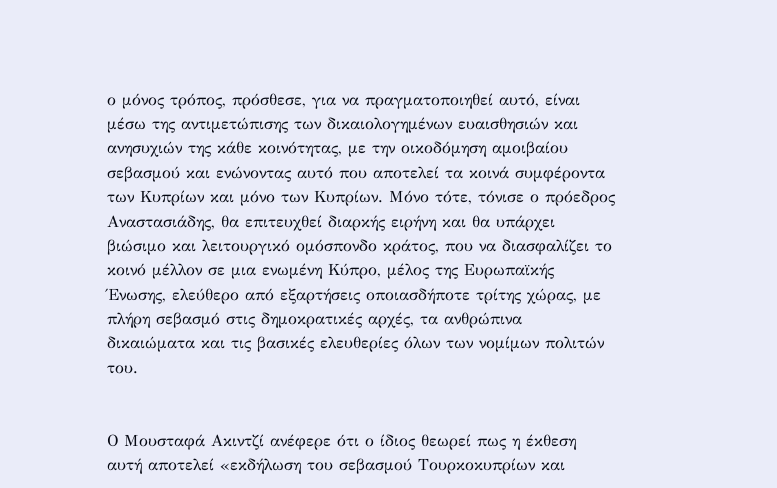ο μόνος τρόπος, πρόσθεσε, για να πραγματοποιηθεί αυτό, είναι μέσω της αντιμετώπισης των δικαιολογημένων ευαισθησιών και ανησυχιών της κάθε κοινότητας, με την οικοδόμηση αμοιβαίου σεβασμού και ενώνοντας αυτό που αποτελεί τα κοινά συμφέροντα των Κυπρίων και μόνο των Κυπρίων. Μόνο τότε, τόνισε ο πρόεδρος Αναστασιάδης, θα επιτευχθεί διαρκής ειρήνη και θα υπάρχει βιώσιμο και λειτουργικό ομόσπονδο κράτος, που να διασφαλίζει το κοινό μέλλον σε μια ενωμένη Κύπρο, μέλος της Ευρωπαϊκής Ένωσης, ελεύθερο από εξαρτήσεις οποιασδήποτε τρίτης χώρας, με πλήρη σεβασμό στις δημοκρατικές αρχές, τα ανθρώπινα δικαιώματα και τις βασικές ελευθερίες όλων των νομίμων πολιτών του.


Ο Μουσταφά Ακιντζί ανέφερε ότι ο ίδιος θεωρεί πως η έκθεση αυτή αποτελεί «εκδήλωση του σεβασμού Τουρκοκυπρίων και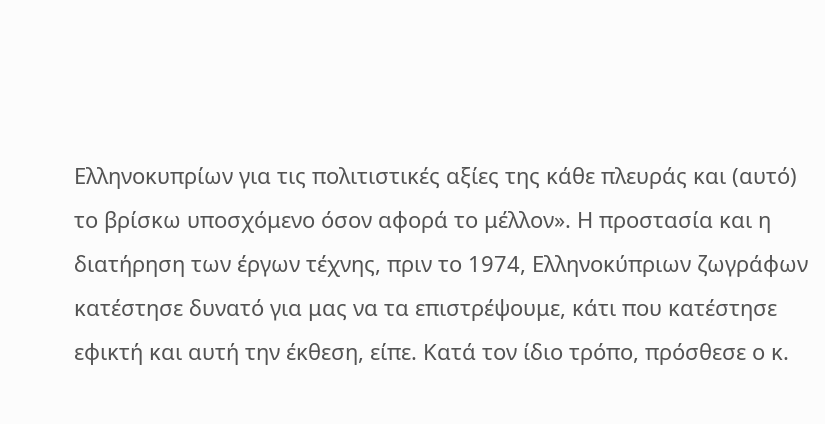Ελληνοκυπρίων για τις πολιτιστικές αξίες της κάθε πλευράς και (αυτό) το βρίσκω υποσχόμενο όσον αφορά το μέλλον». Η προστασία και η διατήρηση των έργων τέχνης, πριν το 1974, Ελληνοκύπριων ζωγράφων κατέστησε δυνατό για μας να τα επιστρέψουμε, κάτι που κατέστησε εφικτή και αυτή την έκθεση, είπε. Κατά τον ίδιο τρόπο, πρόσθεσε ο κ.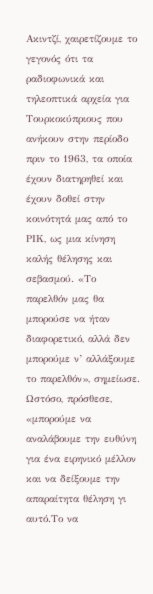Ακιντζί, χαιρετίζουμε το γεγονός ότι τα ραδιοφωνικά και τηλεοπτικά αρχεία για Τουρκοκύπριους που ανήκουν στην περίοδο πριν το 1963, τα οποία έχουν διατηρηθεί και έχουν δοθεί στην κοινότητά μας από το ΡΙΚ, ως μια κίνηση καλής θέλησης και σεβασμού. «Το παρελθόν μας θα μπορούσε να ήταν διαφορετικό, αλλά δεν μπορούμε ν’ αλλάξουμε το παρελθόν», σημείωσε. Ωστόσο, πρόσθεσε, «μπορούμε να αναλάβουμε την ευθύνη για ένα ειρηνικό μέλλον και να δείξουμε την απαραίτητα θέληση γι αυτό.Το να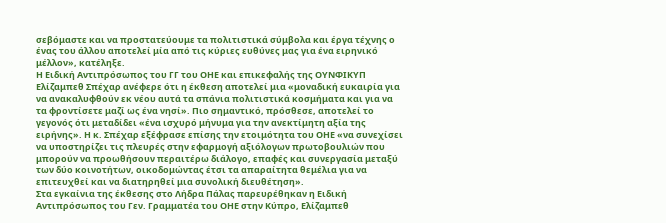σεβόμαστε και να προστατεύουμε τα πολιτιστικά σύμβολα και έργα τέχνης ο ένας του άλλου αποτελεί μία από τις κύριες ευθύνες μας για ένα ειρηνικό μέλλον», κατέληξε.
Η Ειδική Αντιπρόσωπος του ΓΓ του ΟΗΕ και επικεφαλής της ΟΥΝΦΙΚΥΠ Ελίζαμπεθ Σπέχαρ ανέφερε ότι η έκθεση αποτελεί μια «μοναδική ευκαιρία για να ανακαλυφθούν εκ νέου αυτά τα σπάνια πολιτιστικά κοσμήματα και για να τα φροντίσετε μαζί ως ένα νησί». Πιο σημαντικό, πρόσθεσε, αποτελεί το γεγονός ότι μεταδίδει «ένα ισχυρό μήνυμα για την ανεκτίμητη αξία της ειρήνης». Η κ. Σπέχαρ εξέφρασε επίσης την ετοιμότητα του ΟΗΕ «να συνεχίσει να υποστηρίζει τις πλευρές στην εφαρμογή αξιόλογων πρωτοβουλιών που μπορούν να προωθήσουν περαιτέρω διάλογο, επαφές και συνεργασία μεταξύ των δύο κοινοτήτων, οικοδομώντας έτσι τα απαραίτητα θεμέλια για να επιτευχθεί και να διατηρηθεί μια συνολική διευθέτηση».
Στα εγκαίνια της έκθεσης στο Λήδρα Πάλας παρευρέθηκαν η Ειδική Αντιπρόσωπος του Γεν. Γραμματέα του ΟΗΕ στην Κύπρο, Ελίζαμπεθ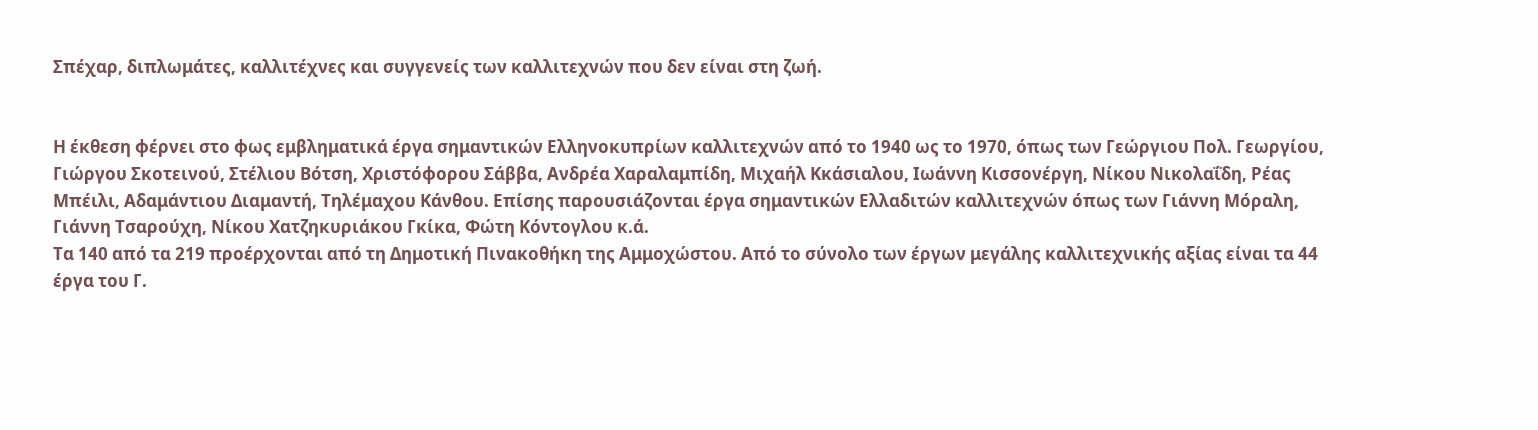Σπέχαρ, διπλωμάτες, καλλιτέχνες και συγγενείς των καλλιτεχνών που δεν είναι στη ζωή.


Η έκθεση φέρνει στο φως εμβληματικά έργα σημαντικών Ελληνοκυπρίων καλλιτεχνών από το 1940 ως το 1970, όπως των Γεώργιου Πολ. Γεωργίου, Γιώργου Σκοτεινού, Στέλιου Βότση, Χριστόφορου Σάββα, Ανδρέα Χαραλαμπίδη, Μιχαήλ Κκάσιαλου, Ιωάννη Κισσονέργη, Νίκου Νικολαΐδη, Ρέας Μπέιλι, Αδαμάντιου Διαμαντή, Τηλέμαχου Κάνθου. Επίσης παρουσιάζονται έργα σημαντικών Ελλαδιτών καλλιτεχνών όπως των Γιάννη Μόραλη, Γιάννη Τσαρούχη, Νίκου Χατζηκυριάκου Γκίκα, Φώτη Κόντογλου κ.ά.
Τα 140 από τα 219 προέρχονται από τη Δημοτική Πινακοθήκη της Αμμοχώστου. Από το σύνολο των έργων μεγάλης καλλιτεχνικής αξίας είναι τα 44 έργα του Γ.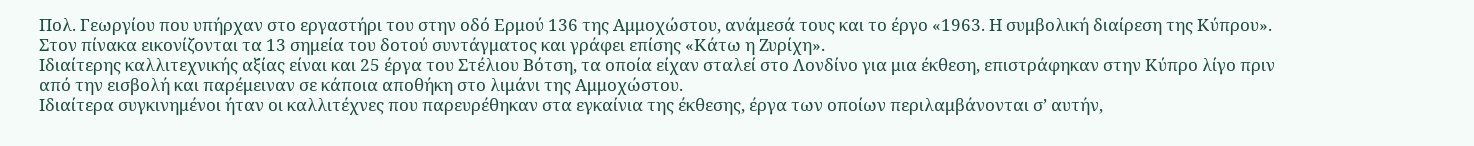Πολ. Γεωργίου που υπήρχαν στο εργαστήρι του στην οδό Ερμού 136 της Αμμοχώστου, ανάμεσά τους και το έργο «1963. Η συμβολική διαίρεση της Κύπρου». Στον πίνακα εικονίζονται τα 13 σημεία του δοτού συντάγματος και γράφει επίσης «Κάτω η Ζυρίχη».
Ιδιαίτερης καλλιτεχνικής αξίας είναι και 25 έργα του Στέλιου Βότση, τα οποία είχαν σταλεί στο Λονδίνο για μια έκθεση, επιστράφηκαν στην Κύπρο λίγο πριν από την εισβολή και παρέμειναν σε κάποια αποθήκη στο λιμάνι της Αμμοχώστου.
Ιδιαίτερα συγκινημένοι ήταν οι καλλιτέχνες που παρευρέθηκαν στα εγκαίνια της έκθεσης, έργα των οποίων περιλαμβάνονται σ’ αυτήν,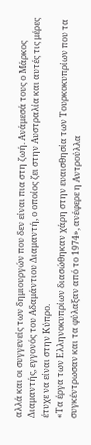αλλά και οι συγγενείς των δημιουργών που δεν είναι πια στη ζωή. Ανάμεσά τους ο Μάρκος Διαμαντής, εγγονός του Αδαμάντιου Διαμαντή, ο οποίος ζει στην Αυστραλία και αυτές τις μέρες έτυχε να είναι στην Κύπρο.
«Τα έργα των Ελληνοκυπρίων διασώθηκαν χάρη στην ευαισθησία των Τουρκοκυπρίων που τα συγκέντρωσαν και τα φύλαξαν από το 1974», ανέφερε η Αντρούλλα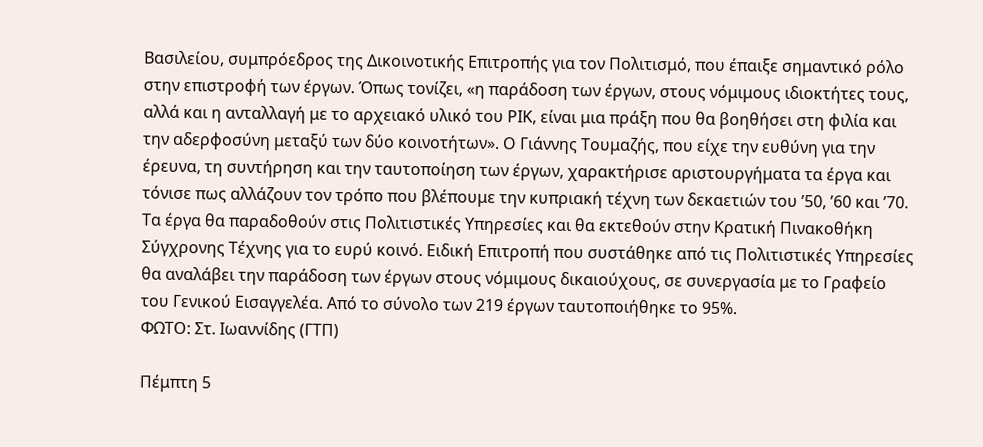Βασιλείου, συμπρόεδρος της Δικοινοτικής Επιτροπής για τον Πολιτισμό, που έπαιξε σημαντικό ρόλο στην επιστροφή των έργων. Όπως τονίζει, «η παράδοση των έργων, στους νόμιμους ιδιοκτήτες τους, αλλά και η ανταλλαγή με το αρχειακό υλικό του ΡΙΚ, είναι μια πράξη που θα βοηθήσει στη φιλία και την αδερφοσύνη μεταξύ των δύο κοινοτήτων». Ο Γιάννης Τουμαζής, που είχε την ευθύνη για την έρευνα, τη συντήρηση και την ταυτοποίηση των έργων, χαρακτήρισε αριστουργήματα τα έργα και τόνισε πως αλλάζουν τον τρόπο που βλέπουμε την κυπριακή τέχνη των δεκαετιών του ’50, ’60 και ’70.
Τα έργα θα παραδοθούν στις Πολιτιστικές Υπηρεσίες και θα εκτεθούν στην Κρατική Πινακοθήκη Σύγχρονης Τέχνης για το ευρύ κοινό. Ειδική Επιτροπή που συστάθηκε από τις Πολιτιστικές Υπηρεσίες θα αναλάβει την παράδοση των έργων στους νόμιμους δικαιούχους, σε συνεργασία με το Γραφείο του Γενικού Εισαγγελέα. Από το σύνολο των 219 έργων ταυτοποιήθηκε το 95%.
ΦΩΤΟ: Στ. Ιωαννίδης (ΓΤΠ)

Πέμπτη 5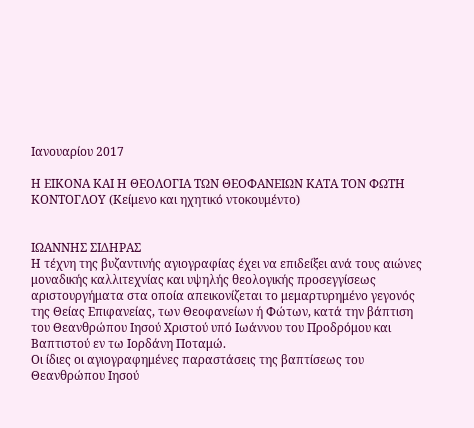Ιανουαρίου 2017

Η ΕΙΚΟΝΑ ΚΑΙ Η ΘΕΟΛΟΓΙΑ ΤΩΝ ΘΕΟΦΑΝΕΙΩΝ ΚΑΤΑ ΤΟΝ ΦΩΤΗ ΚΟΝΤΟΓΛΟΥ (Κείμενο και ηχητικό ντοκουμέντο)


ΙΩΑΝΝΗΣ ΣΙΔΗΡΑΣ
Η τέχνη της βυζαντινής αγιογραφίας έχει να επιδείξει ανά τους αιώνες μοναδικής καλλιτεχνίας και υψηλής θεολογικής προσεγγίσεως αριστουργήματα στα οποία απεικονίζεται το μεμαρτυρημένο γεγονός της Θείας Επιφανείας, των Θεοφανείων ή Φώτων, κατά την βάπτιση του Θεανθρώπου Ιησού Χριστού υπό Ιωάννου του Προδρόμου και Βαπτιστού εν τω Ιορδάνη Ποταμώ.
Οι ίδιες οι αγιογραφημένες παραστάσεις της βαπτίσεως του Θεανθρώπου Ιησού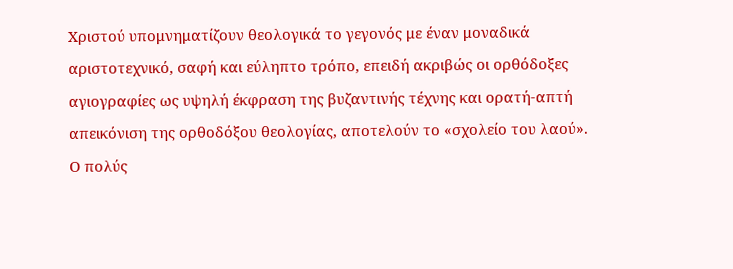Χριστού υπομνηματίζουν θεολογικά το γεγονός με έναν μοναδικά αριστοτεχνικό, σαφή και εύληπτο τρόπο, επειδή ακριβώς οι ορθόδοξες αγιογραφίες ως υψηλή έκφραση της βυζαντινής τέχνης και ορατή-απτή απεικόνιση της ορθοδόξου θεολογίας, αποτελούν το «σχολείο του λαού».
Ο πολύς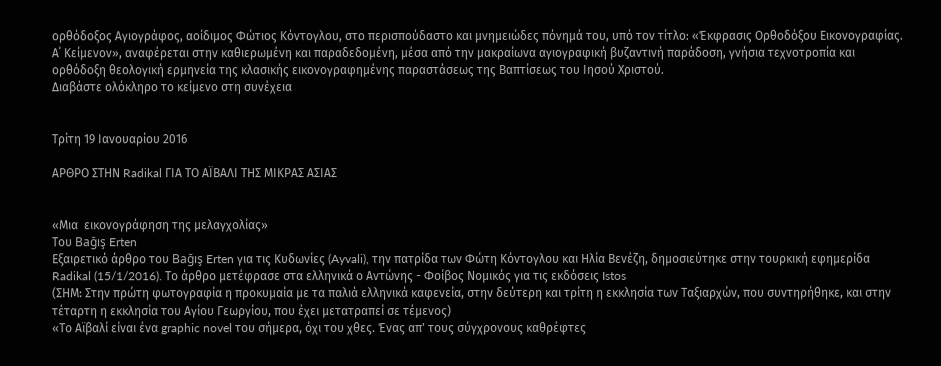ορθόδοξος Αγιογράφος, αοίδιμος Φώτιος Κόντογλου, στο περισπούδαστο και μνημειώδες πόνημά του, υπό τον τίτλο: «Έκφρασις Ορθοδόξου Εικονογραφίας. Α΄ Κείμενον», αναφέρεται στην καθιερωμένη και παραδεδομένη, μέσα από την μακραίωνα αγιογραφική βυζαντινή παράδοση, γνήσια τεχνοτροπία και ορθόδοξη θεολογική ερμηνεία της κλασικής εικονογραφημένης παραστάσεως της Βαπτίσεως του Ιησού Χριστού.
Διαβάστε ολόκληρο το κείμενο στη συνέχεια


Τρίτη 19 Ιανουαρίου 2016

ΑΡΘΡΟ ΣΤΗΝ Radikal ΓΙΑ ΤΟ ΑΪΒΑΛΙ ΤΗΣ ΜΙΚΡΑΣ ΑΣΙΑΣ


«Μια  εικονογράφηση της μελαγχολίας»
Του Bağış Erten
Εξαιρετικό άρθρο του Bağış Erten για τις Κυδωνίες (Ayvali), την πατρίδα των Φώτη Κόντογλου και Ηλία Βενέζη, δημοσιεύτηκε στην τουρκική εφημερίδα Radikal (15/1/2016). Το άρθρο μετέφρασε στα ελληνικά ο Αντώνης - Φοίβος Νομικός για τις εκδόσεις Istos
(ΣΗΜ: Στην πρώτη φωτογραφία η προκυμαία με τα παλιά ελληνικά καφενεία, στην δεύτερη και τρίτη η εκκλησία των Ταξιαρχών, που συντηρήθηκε, και στην τέταρτη η εκκλησία του Αγίου Γεωργίου, που έχει μετατραπεί σε τέμενος)
«Το Αϊβαλί είναι ένα graphic novel του σήμερα, όχι του χθες. Ένας απ' τους σύγχρονους καθρέφτες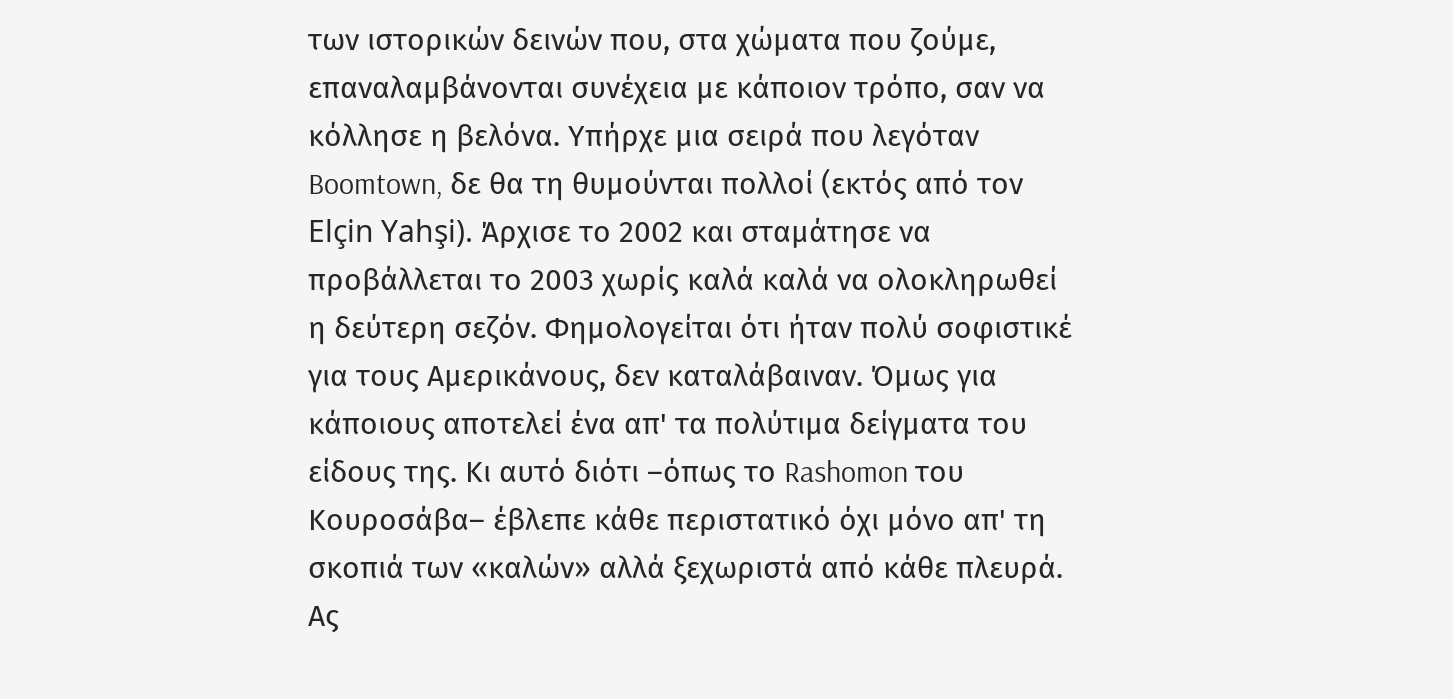των ιστορικών δεινών που, στα χώματα που ζούμε, επαναλαμβάνονται συνέχεια με κάποιον τρόπο, σαν να κόλλησε η βελόνα. Υπήρχε μια σειρά που λεγόταν Boomtown, δε θα τη θυμούνται πολλοί (εκτός από τον Elçin Yahşi). Άρχισε το 2002 και σταμάτησε να προβάλλεται το 2003 χωρίς καλά καλά να ολοκληρωθεί η δεύτερη σεζόν. Φημολογείται ότι ήταν πολύ σοφιστικέ για τους Αμερικάνους, δεν καταλάβαιναν. Όμως για κάποιους αποτελεί ένα απ' τα πολύτιμα δείγματα του είδους της. Κι αυτό διότι –όπως το Rashomon του Κουροσάβα– έβλεπε κάθε περιστατικό όχι μόνο απ' τη σκοπιά των «καλών» αλλά ξεχωριστά από κάθε πλευρά. Ας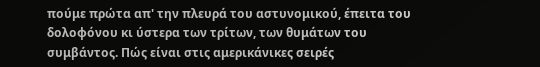πούμε πρώτα απ' την πλευρά του αστυνομικού, έπειτα του δολοφόνου κι ύστερα των τρίτων, των θυμάτων του συμβάντος. Πώς είναι στις αμερικάνικες σειρές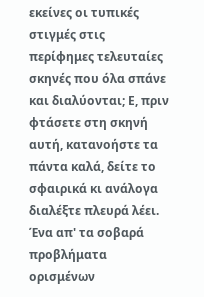εκείνες οι τυπικές στιγμές στις περίφημες τελευταίες σκηνές που όλα σπάνε και διαλύονται; Ε, πριν φτάσετε στη σκηνή αυτή, κατανοήστε τα πάντα καλά, δείτε το σφαιρικά κι ανάλογα διαλέξτε πλευρά λέει.
Ένα απ' τα σοβαρά προβλήματα ορισμένων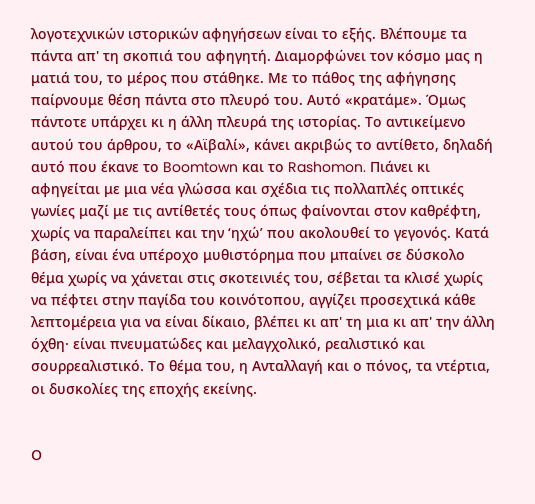λογοτεχνικών ιστορικών αφηγήσεων είναι το εξής. Βλέπουμε τα πάντα απ' τη σκοπιά του αφηγητή. Διαμορφώνει τον κόσμο μας η ματιά του, το μέρος που στάθηκε. Με το πάθος της αφήγησης παίρνουμε θέση πάντα στο πλευρό του. Αυτό «κρατάμε». Όμως πάντοτε υπάρχει κι η άλλη πλευρά της ιστορίας. Το αντικείμενο αυτού του άρθρου, το «Αϊβαλί», κάνει ακριβώς το αντίθετο, δηλαδή αυτό που έκανε το Boomtown και το Rashomon. Πιάνει κι αφηγείται με μια νέα γλώσσα και σχέδια τις πολλαπλές οπτικές γωνίες μαζί με τις αντίθετές τους όπως φαίνονται στον καθρέφτη, χωρίς να παραλείπει και την ‘ηχώ’ που ακολουθεί το γεγονός. Κατά βάση, είναι ένα υπέροχο μυθιστόρημα που μπαίνει σε δύσκολο θέμα χωρίς να χάνεται στις σκοτεινιές του, σέβεται τα κλισέ χωρίς να πέφτει στην παγίδα του κοινότοπου, αγγίζει προσεχτικά κάθε λεπτομέρεια για να είναι δίκαιο, βλέπει κι απ' τη μια κι απ' την άλλη όχθη· είναι πνευματώδες και μελαγχολικό, ρεαλιστικό και σουρρεαλιστικό. Το θέμα του, η Ανταλλαγή και ο πόνος, τα ντέρτια, οι δυσκολίες της εποχής εκείνης.


Ο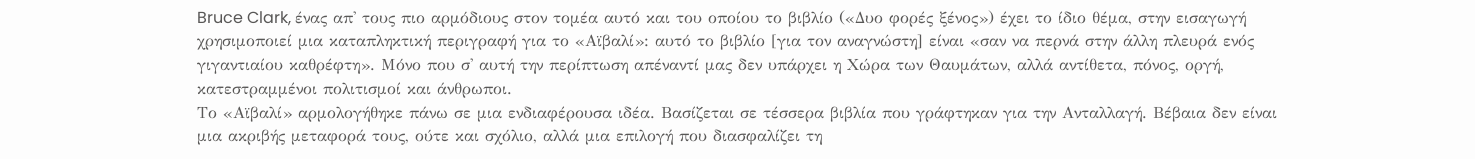Bruce Clark, ένας απ' τους πιο αρμόδιους στον τομέα αυτό και του οποίου το βιβλίο («Δυο φορές ξένος») έχει το ίδιο θέμα, στην εισαγωγή χρησιμοποιεί μια καταπληκτική περιγραφή για το «Αϊβαλί»: αυτό το βιβλίο [για τον αναγνώστη] είναι «σαν να περνά στην άλλη πλευρά ενός γιγαντιαίου καθρέφτη». Μόνο που σ' αυτή την περίπτωση απέναντί μας δεν υπάρχει η Χώρα των Θαυμάτων, αλλά αντίθετα, πόνος, οργή, κατεστραμμένοι πολιτισμοί και άνθρωποι.
Το «Αϊβαλί» αρμολογήθηκε πάνω σε μια ενδιαφέρουσα ιδέα. Βασίζεται σε τέσσερα βιβλία που γράφτηκαν για την Ανταλλαγή. Βέβαια δεν είναι μια ακριβής μεταφορά τους, ούτε και σχόλιο, αλλά μια επιλογή που διασφαλίζει τη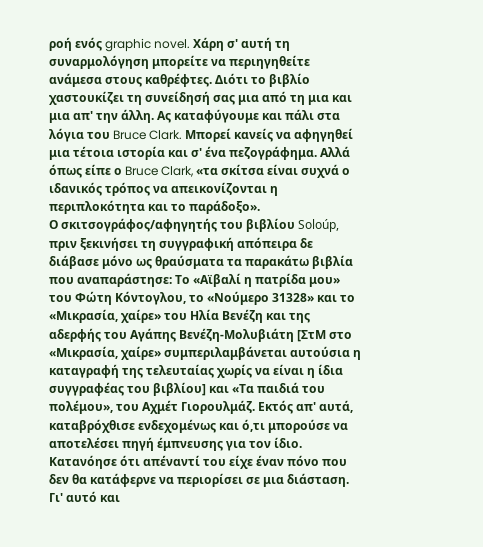ροή ενός graphic novel. Χάρη σ' αυτή τη συναρμολόγηση μπορείτε να περιηγηθείτε ανάμεσα στους καθρέφτες. Διότι το βιβλίο χαστουκίζει τη συνείδησή σας μια από τη μια και μια απ' την άλλη. Ας καταφύγουμε και πάλι στα λόγια του Bruce Clark. Μπορεί κανείς να αφηγηθεί μια τέτοια ιστορία και σ' ένα πεζογράφημα. Αλλά όπως είπε ο Bruce Clark, «τα σκίτσα είναι συχνά ο ιδανικός τρόπος να απεικονίζονται η περιπλοκότητα και το παράδοξο».
Ο σκιτσογράφος/αφηγητής του βιβλίου Soloúp, πριν ξεκινήσει τη συγγραφική απόπειρα δε διάβασε μόνο ως θραύσματα τα παρακάτω βιβλία που αναπαράστησε: Το «Αϊβαλί η πατρίδα μου» του Φώτη Κόντογλου, το «Νούμερο 31328» και το «Μικρασία, χαίρε» του Ηλία Βενέζη και της αδερφής του Αγάπης Βενέζη-Μολυβιάτη [ΣτΜ στο «Μικρασία, χαίρε» συμπεριλαμβάνεται αυτούσια η καταγραφή της τελευταίας χωρίς να είναι η ίδια συγγραφέας του βιβλίου] και «Τα παιδιά του πολέμου», του Αχμέτ Γιορουλμάζ. Εκτός απ' αυτά, καταβρόχθισε ενδεχομένως και ό,τι μπορούσε να αποτελέσει πηγή έμπνευσης για τον ίδιο. Κατανόησε ότι απέναντί του είχε έναν πόνο που δεν θα κατάφερνε να περιορίσει σε μια διάσταση. Γι' αυτό και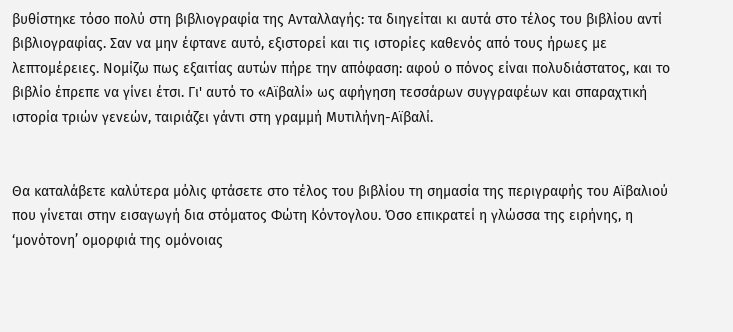βυθίστηκε τόσο πολύ στη βιβλιογραφία της Ανταλλαγής: τα διηγείται κι αυτά στο τέλος του βιβλίου αντί βιβλιογραφίας. Σαν να μην έφτανε αυτό, εξιστορεί και τις ιστορίες καθενός από τους ήρωες με λεπτομέρειες. Νομίζω πως εξαιτίας αυτών πήρε την απόφαση: αφού ο πόνος είναι πολυδιάστατος, και το βιβλίο έπρεπε να γίνει έτσι. Γι' αυτό το «Αϊβαλί» ως αφήγηση τεσσάρων συγγραφέων και σπαραχτική ιστορία τριών γενεών, ταιριάζει γάντι στη γραμμή Μυτιλήνη-Αϊβαλί.


Θα καταλάβετε καλύτερα μόλις φτάσετε στο τέλος του βιβλίου τη σημασία της περιγραφής του Αϊβαλιού που γίνεται στην εισαγωγή δια στόματος Φώτη Κόντογλου. Όσο επικρατεί η γλώσσα της ειρήνης, η ‘μονότονη’ ομορφιά της ομόνοιας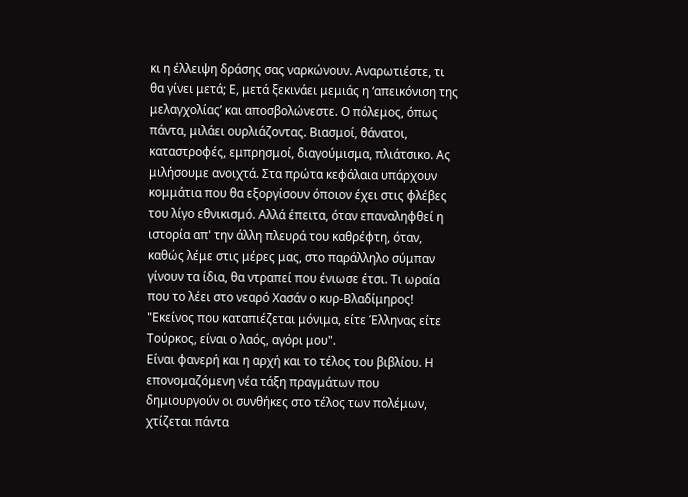κι η έλλειψη δράσης σας ναρκώνουν. Αναρωτιέστε, τι θα γίνει μετά; Ε, μετά ξεκινάει μεμιάς η ‘απεικόνιση της μελαγχολίας’ και αποσβολώνεστε. Ο πόλεμος, όπως πάντα, μιλάει ουρλιάζοντας. Βιασμοί, θάνατοι, καταστροφές, εμπρησμοί, διαγούμισμα, πλιάτσικο. Ας μιλήσουμε ανοιχτά. Στα πρώτα κεφάλαια υπάρχουν κομμάτια που θα εξοργίσουν όποιον έχει στις φλέβες του λίγο εθνικισμό. Αλλά έπειτα, όταν επαναληφθεί η ιστορία απ' την άλλη πλευρά του καθρέφτη, όταν, καθώς λέμε στις μέρες μας, στο παράλληλο σύμπαν γίνουν τα ίδια, θα ντραπεί που ένιωσε έτσι. Τι ωραία που το λέει στο νεαρό Χασάν ο κυρ-Βλαδίμηρος! "Εκείνος που καταπιέζεται μόνιμα, είτε Έλληνας είτε Τούρκος, είναι ο λαός, αγόρι μου".
Είναι φανερή και η αρχή και το τέλος του βιβλίου. Η επονομαζόμενη νέα τάξη πραγμάτων που δημιουργούν οι συνθήκες στο τέλος των πολέμων, χτίζεται πάντα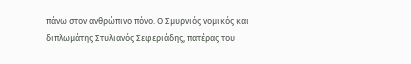πάνω στον ανθρώπινο πόνο. Ο Σμυρνιός νομικός και διπλωμάτης Στυλιανός Σεφεριάδης, πατέρας του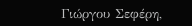Γιώργου Σεφέρη,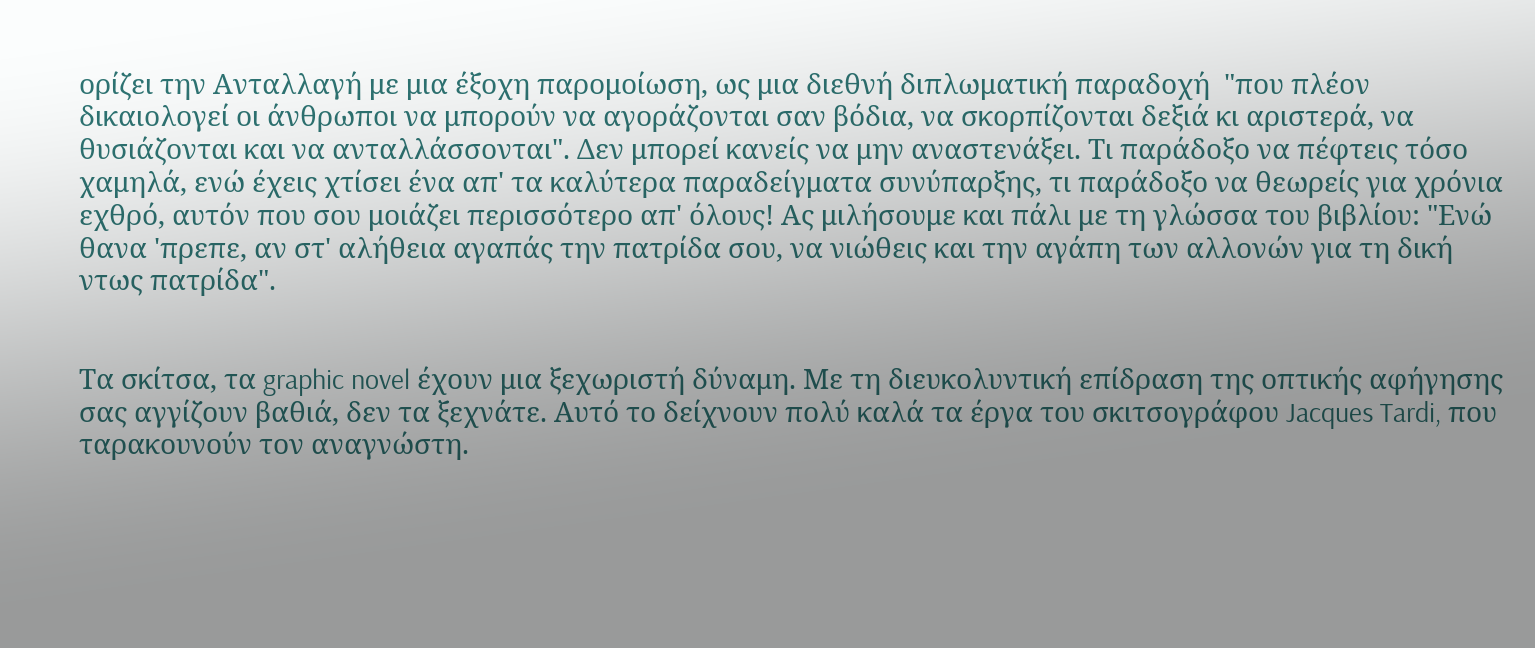ορίζει την Ανταλλαγή με μια έξοχη παρομοίωση, ως μια διεθνή διπλωματική παραδοχή  "που πλέον δικαιολογεί οι άνθρωποι να μπορούν να αγοράζονται σαν βόδια, να σκορπίζονται δεξιά κι αριστερά, να θυσιάζονται και να ανταλλάσσονται". Δεν μπορεί κανείς να μην αναστενάξει. Τι παράδοξο να πέφτεις τόσο χαμηλά, ενώ έχεις χτίσει ένα απ' τα καλύτερα παραδείγματα συνύπαρξης, τι παράδοξο να θεωρείς για χρόνια εχθρό, αυτόν που σου μοιάζει περισσότερο απ' όλους! Ας μιλήσουμε και πάλι με τη γλώσσα του βιβλίου: "Ενώ θανα 'πρεπε, αν στ' αλήθεια αγαπάς την πατρίδα σου, να νιώθεις και την αγάπη των αλλονών για τη δική ντως πατρίδα".


Τα σκίτσα, τα graphic novel έχουν μια ξεχωριστή δύναμη. Με τη διευκολυντική επίδραση της οπτικής αφήγησης σας αγγίζουν βαθιά, δεν τα ξεχνάτε. Αυτό το δείχνουν πολύ καλά τα έργα του σκιτσογράφου Jacques Tardi, που ταρακουνούν τον αναγνώστη.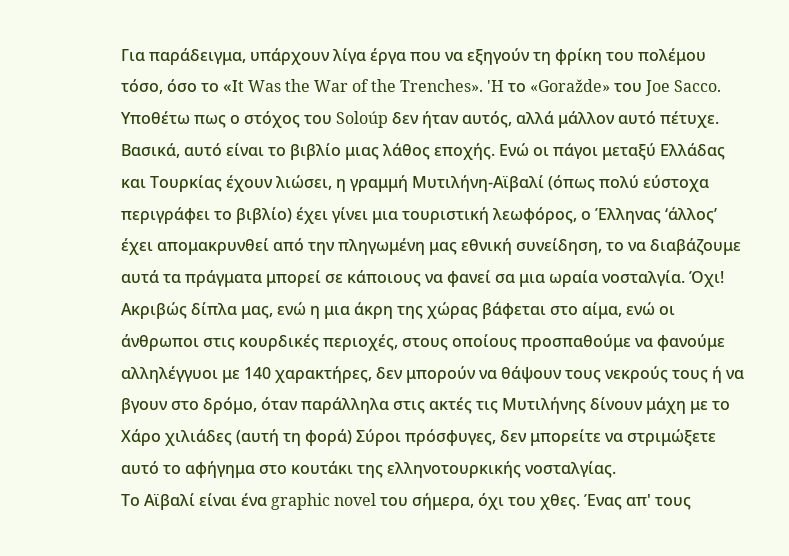Για παράδειγμα, υπάρχουν λίγα έργα που να εξηγούν τη φρίκη του πολέμου τόσο, όσο το «Ιt Was the War of the Trenches». 'H το «Goražde» του Joe Sacco. Υποθέτω πως ο στόχος του Soloúp δεν ήταν αυτός, αλλά μάλλον αυτό πέτυχε.
Βασικά, αυτό είναι το βιβλίο μιας λάθος εποχής. Ενώ οι πάγοι μεταξύ Ελλάδας και Τουρκίας έχουν λιώσει, η γραμμή Μυτιλήνη-Αϊβαλί (όπως πολύ εύστοχα περιγράφει το βιβλίο) έχει γίνει μια τουριστική λεωφόρος, ο Έλληνας ‘άλλος’ έχει απομακρυνθεί από την πληγωμένη μας εθνική συνείδηση, το να διαβάζουμε αυτά τα πράγματα μπορεί σε κάποιους να φανεί σα μια ωραία νοσταλγία. Όχι! Ακριβώς δίπλα μας, ενώ η μια άκρη της χώρας βάφεται στο αίμα, ενώ οι άνθρωποι στις κουρδικές περιοχές, στους οποίους προσπαθούμε να φανούμε αλληλέγγυοι με 140 χαρακτήρες, δεν μπορούν να θάψουν τους νεκρούς τους ή να βγουν στο δρόμο, όταν παράλληλα στις ακτές τις Μυτιλήνης δίνουν μάχη με το Χάρο χιλιάδες (αυτή τη φορά) Σύροι πρόσφυγες, δεν μπορείτε να στριμώξετε αυτό το αφήγημα στο κουτάκι της ελληνοτουρκικής νοσταλγίας.
Το Αϊβαλί είναι ένα graphic novel του σήμερα, όχι του χθες. Ένας απ' τους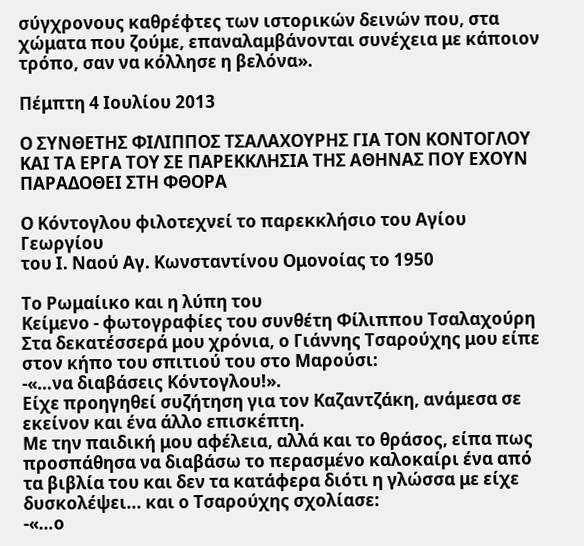σύγχρονους καθρέφτες των ιστορικών δεινών που, στα χώματα που ζούμε, επαναλαμβάνονται συνέχεια με κάποιον τρόπο, σαν να κόλλησε η βελόνα».

Πέμπτη 4 Ιουλίου 2013

Ο ΣΥΝΘΕΤΗΣ ΦΙΛΙΠΠΟΣ ΤΣΑΛΑΧΟΥΡΗΣ ΓΙΑ ΤΟΝ ΚΟΝΤΟΓΛΟΥ ΚΑΙ ΤΑ ΕΡΓΑ ΤΟΥ ΣΕ ΠΑΡΕΚΚΛΗΣΙΑ ΤΗΣ ΑΘΗΝΑΣ ΠΟΥ ΕΧΟΥΝ ΠΑΡΑΔΟΘΕΙ ΣΤΗ ΦΘΟΡΑ

Ο Κόντογλου φιλοτεχνεί το παρεκκλήσιο του Αγίου Γεωργίου
του Ι. Ναού Αγ. Κωνσταντίνου Ομονοίας το 1950

Το Ρωμαίικο και η λύπη του
Κείμενο - φωτογραφίες του συνθέτη Φίλιππου Τσαλαχούρη
Στα δεκατέσσερά μου χρόνια, ο Γιάννης Τσαρούχης μου είπε στον κήπο του σπιτιού του στο Μαρούσι:
-«…να διαβάσεις Κόντογλου!».
Είχε προηγηθεί συζήτηση για τον Καζαντζάκη, ανάμεσα σε εκείνον και ένα άλλο επισκέπτη.
Με την παιδική μου αφέλεια, αλλά και το θράσος, είπα πως προσπάθησα να διαβάσω το περασμένο καλοκαίρι ένα από τα βιβλία του και δεν τα κατάφερα διότι η γλώσσα με είχε δυσκολέψει... και ο Τσαρούχης σχολίασε:
-«…ο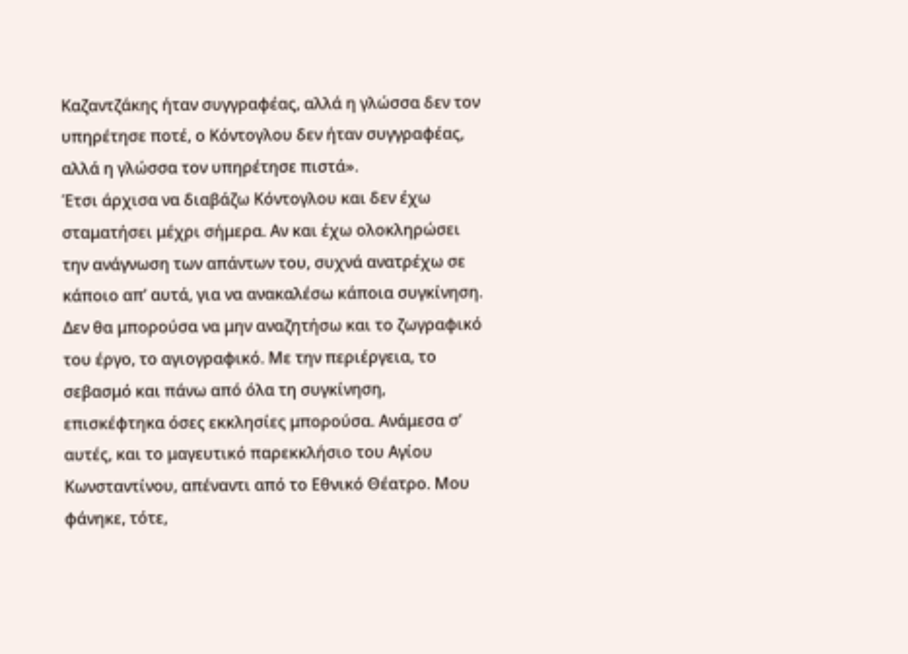Καζαντζάκης ήταν συγγραφέας, αλλά η γλώσσα δεν τον υπηρέτησε ποτέ, ο Κόντογλου δεν ήταν συγγραφέας, αλλά η γλώσσα τον υπηρέτησε πιστά».
Έτσι άρχισα να διαβάζω Κόντογλου και δεν έχω σταματήσει μέχρι σήμερα. Αν και έχω ολοκληρώσει την ανάγνωση των απάντων του, συχνά ανατρέχω σε κάποιο απ’ αυτά, για να ανακαλέσω κάποια συγκίνηση.
Δεν θα μπορούσα να μην αναζητήσω και το ζωγραφικό του έργο, το αγιογραφικό. Με την περιέργεια, το σεβασμό και πάνω από όλα τη συγκίνηση, επισκέφτηκα όσες εκκλησίες μπορούσα. Ανάμεσα σ’ αυτές, και το μαγευτικό παρεκκλήσιο του Αγίου Κωνσταντίνου, απέναντι από το Εθνικό Θέατρο. Μου φάνηκε, τότε,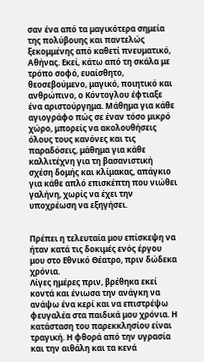σαν ένα από τα μαγικότερα σημεία της πολύβουης και παντελώς ξεκομμένης από καθετί πνευματικό, Αθήνας. Εκεί, κάτω από τη σκάλα με τρόπο σοφό, ευαίσθητο, θεοσεβούμενο, μαγικό, ποιητικό και ανθρώπινο, ο Κόντογλου έφτιαξε ένα αριστούργημα. Μάθημα για κάθε αγιογράφο πώς σε έναν τόσο μικρό χώρο, μπορείς να ακολουθήσεις όλους τους κανόνες και τις παραδόσεις, μάθημα για κάθε καλλιτέχνη για τη βασανιστική σχέση δομής και κλίμακας, απάγκιο για κάθε απλό επισκέπτη που νιώθει γαλήνη, χωρίς να έχει την υποχρέωση να εξηγήσει.


Πρέπει η τελευταία μου επίσκεψη να ήταν κατά τις δοκιμές ενός έργου μου στο Εθνικό Θέατρο, πριν δώδεκα χρόνια.
Λίγες ημέρες πριν, βρέθηκα εκεί κοντά και ένιωσα την ανάγκη να ανάψω ένα κερί και να επιστρέψω φευγαλέα στα παιδικά μου χρόνια. Η κατάσταση του παρεκκλησίου είναι τραγική. Η φθορά από την υγρασία και την αιθάλη και τα κενά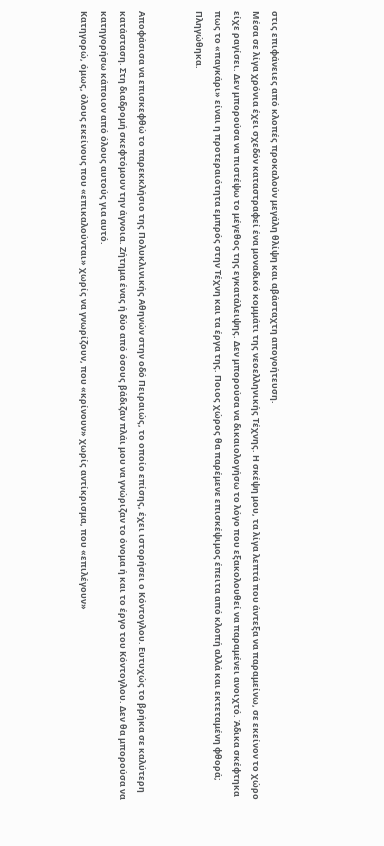στις επιφάνειες από κλοπές προκαλούν μεγάλη θλίψη και αβάσταχτη απογοήτευση.
Μέσα σε λίγα χρόνια έχει σχεδόν καταστραφεί ένα μοναδικό κομμάτι της νεοελληνικής Τέχνης. Η σκέψη μου, τα λίγα λεπτά που άντεξα να παραμείνω, σε εκείνον το χώρο είχε ραγίσει. Δεν μπορούσα να πιστέψω το μέγεθος της εγκατάλειψης. Δεν μπορούσα να δικαιολογήσω το λόγο που εξακολουθεί να παραμένει ανοιχτό. Άδικα σκέφτηκα πως το «παγκάρι» είναι η προτεραιότητα εμπρός στην Τέχνη και τα έργα της. Ποιος χώρος θα παρέμενε επισκέψιμος έπειτα από κλοπή αλλά και εκτεταμένη φθορά; Πληγώθηκα.


Αποφάσισα να επισκεφθώ το παρεκκλήσιο της Πολυκλινικής Αθηνών στην οδό Πειραιώς, το οποίο επίσης, έχει ιστορήσει ο Κόντογλου. Ευτυχώς το βρήκα σε καλύτερη κατάσταση. Στη διαδρομή σκεφτόμουν την άγνοια. Ζήτημα ένας ή δύο από όσους βάδιζαν πλάι μου να γνώριζαν το όνομα ή και το έργο του Κόντογλου. Δεν θα μπορούσα να κατηγορήσω κάποιον από όλους αυτούς για αυτό.
Κατηγορώ, όμως, όλους εκείνους που «επικαλούνται» χωρίς να γνωρίζουν, που «κρίνουν» χωρίς αντίκρισμα, που «επιλέγουν»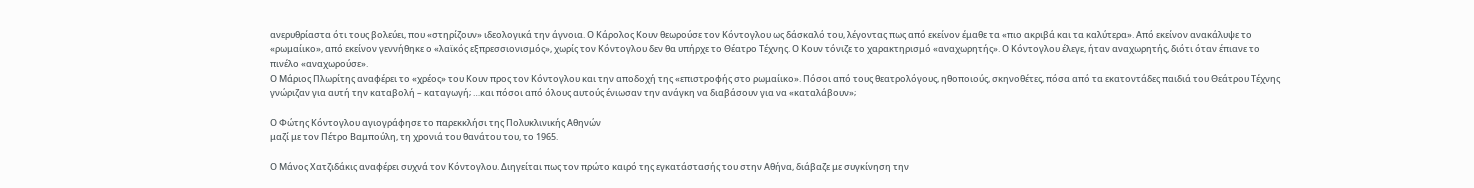ανερυθρίαστα ότι τους βολεύει, που «στηρίζουν» ιδεολογικά την άγνοια. Ο Κάρολος Κουν θεωρούσε τον Κόντογλου ως δάσκαλό του, λέγοντας πως από εκείνον έμαθε τα «πιο ακριβά και τα καλύτερα». Από εκείνον ανακάλυψε το «ρωμαίικο», από εκείνον γεννήθηκε ο «λαϊκός εξπρεσσιονισμός», χωρίς τον Κόντογλου δεν θα υπήρχε το Θέατρο Τέχνης. Ο Κουν τόνιζε το χαρακτηρισμό «αναχωρητής». Ο Κόντογλου έλεγε, ήταν αναχωρητής, διότι όταν έπιανε το πινέλο «αναχωρούσε».
Ο Μάριος Πλωρίτης αναφέρει το «χρέος» του Κουν προς τον Κόντογλου και την αποδοχή της «επιστροφής στο ρωμαίικο». Πόσοι από τους θεατρολόγους, ηθοποιούς, σκηνοθέτες, πόσα από τα εκατοντάδες παιδιά του Θεάτρου Τέχνης γνώριζαν για αυτή την καταβολή – καταγωγή; …και πόσοι από όλους αυτούς ένιωσαν την ανάγκη να διαβάσουν για να «καταλάβουν»;

Ο Φώτης Κόντογλου αγιογράφησε το παρεκκλήσι της Πολυκλινικής Αθηνών
μαζί με τον Πέτρο Βαμπούλη, τη χρονιά του θανάτου του, το 1965.

Ο Μάνος Χατζιδάκις αναφέρει συχνά τον Κόντογλου. Διηγείται πως τον πρώτο καιρό της εγκατάστασής του στην Αθήνα, διάβαζε με συγκίνηση την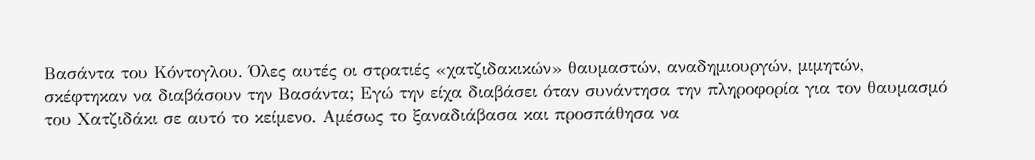Βασάντα του Κόντογλου. Όλες αυτές οι στρατιές «χατζιδακικών» θαυμαστών, αναδημιουργών, μιμητών, σκέφτηκαν να διαβάσουν την Βασάντα; Εγώ την είχα διαβάσει όταν συνάντησα την πληροφορία για τον θαυμασμό του Χατζιδάκι σε αυτό το κείμενο. Αμέσως το ξαναδιάβασα και προσπάθησα να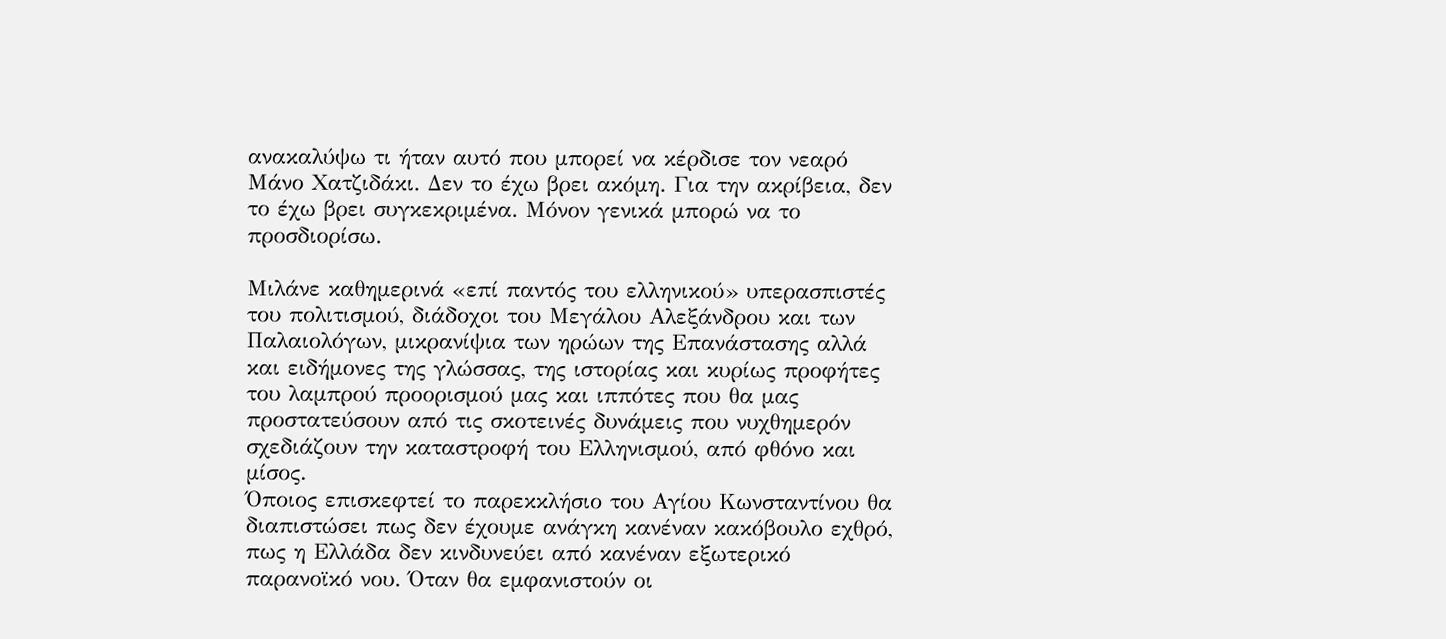ανακαλύψω τι ήταν αυτό που μπορεί να κέρδισε τον νεαρό Μάνο Χατζιδάκι. Δεν το έχω βρει ακόμη. Για την ακρίβεια, δεν το έχω βρει συγκεκριμένα. Μόνον γενικά μπορώ να το προσδιορίσω.

Μιλάνε καθημερινά «επί παντός του ελληνικού» υπερασπιστές του πολιτισμού, διάδοχοι του Μεγάλου Αλεξάνδρου και των Παλαιολόγων, μικρανίψια των ηρώων της Επανάστασης αλλά και ειδήμονες της γλώσσας, της ιστορίας και κυρίως προφήτες του λαμπρού προορισμού μας και ιππότες που θα μας προστατεύσουν από τις σκοτεινές δυνάμεις που νυχθημερόν σχεδιάζουν την καταστροφή του Ελληνισμού, από φθόνο και μίσος.
Όποιος επισκεφτεί το παρεκκλήσιο του Αγίου Κωνσταντίνου θα διαπιστώσει πως δεν έχουμε ανάγκη κανέναν κακόβουλο εχθρό, πως η Ελλάδα δεν κινδυνεύει από κανέναν εξωτερικό παρανοϊκό νου. Όταν θα εμφανιστούν οι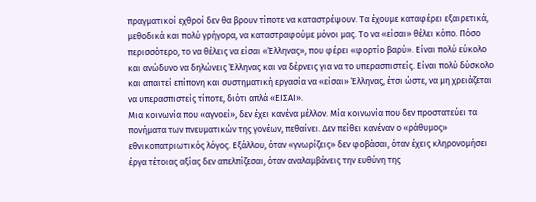πραγματικοί εχθροί δεν θα βρουν τίποτε να καταστρέψουν. Τα έχουμε καταφέρει εξαιρετικά, μεθοδικά και πολύ γρήγορα, να καταστραφούμε μόνοι μας. Το να «είσαι» θέλει κόπο. Πόσο περισσότερο, το να θέλεις να είσαι «Έλληνας», που φέρει «φορτίο βαρύ». Είναι πολύ εύκολο και ανώδυνο να δηλώνεις Έλληνας και να δέρνεις για να το υπερασπιστείς. Είναι πολύ δύσκολο και απαιτεί επίπονη και συστηματική εργασία να «είσαι» Έλληνας, έτσι ώστε, να μη χρειάζεται να υπερασπιστείς τίποτε, διότι απλά «ΕΙΣΑΙ».
Μια κοινωνία που «αγνοεί», δεν έχει κανένα μέλλον. Μία κοινωνία που δεν προστατεύει τα πονήματα των πνευματικών της γονέων, πεθαίνει. Δεν πείθει κανέναν ο «ράθυμος» εθνικοπατριωτικός λόγος. Εξάλλου, όταν «γνωρίζεις» δεν φοβάσαι, όταν έχεις κληρονομήσει έργα τέτοιας αξίας δεν απελπίζεσαι, όταν αναλαμβάνεις την ευθύνη της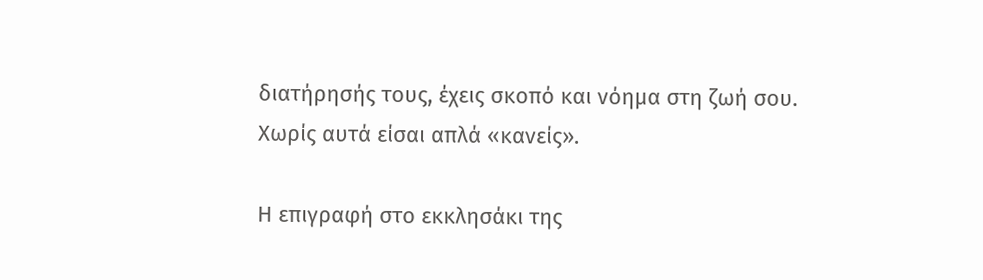διατήρησής τους, έχεις σκοπό και νόημα στη ζωή σου.
Χωρίς αυτά είσαι απλά «κανείς».

Η επιγραφή στο εκκλησάκι της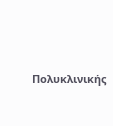Πολυκλινικής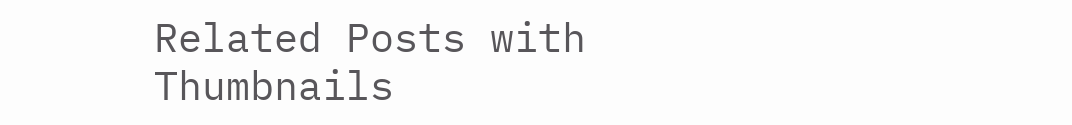Related Posts with Thumbnails